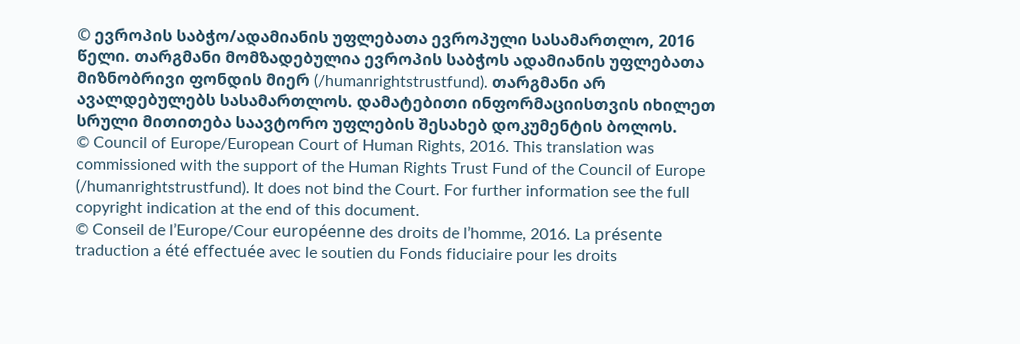© ევროპის საბჭო/ადამიანის უფლებათა ევროპული სასამართლო, 2016 წელი. თარგმანი მომზადებულია ევროპის საბჭოს ადამიანის უფლებათა მიზნობრივი ფონდის მიერ (/humanrightstrustfund). თარგმანი არ ავალდებულებს სასამართლოს. დამატებითი ინფორმაციისთვის იხილეთ სრული მითითება საავტორო უფლების შესახებ დოკუმენტის ბოლოს.
© Council of Europe/European Court of Human Rights, 2016. This translation was commissioned with the support of the Human Rights Trust Fund of the Council of Europe (/humanrightstrustfund). It does not bind the Court. For further information see the full copyright indication at the end of this document.
© Conseil de l’Europe/Cour européenne des droits de l’homme, 2016. La présente traduction a été effectuée avec le soutien du Fonds fiduciaire pour les droits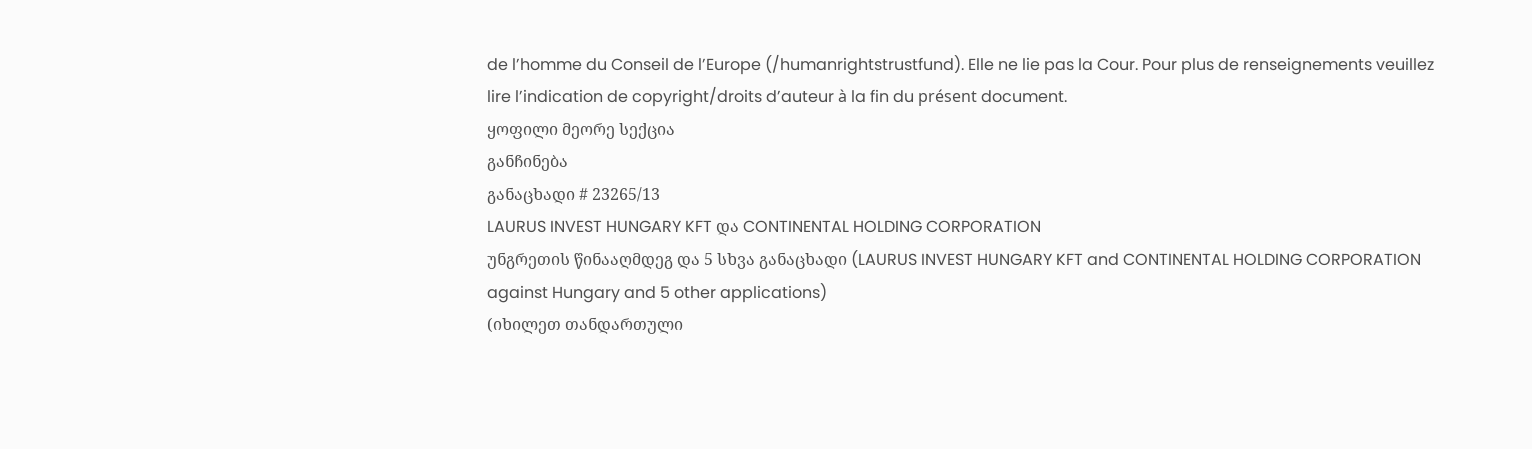de l’homme du Conseil de l’Europe (/humanrightstrustfund). Elle ne lie pas la Cour. Pour plus de renseignements veuillez lire l’indication de copyright/droits d’auteur à la fin du présent document.
ყოფილი მეორე სექცია
განჩინება
განაცხადი # 23265/13
LAURUS INVEST HUNGARY KFT და CONTINENTAL HOLDING CORPORATION
უნგრეთის წინააღმდეგ და 5 სხვა განაცხადი (LAURUS INVEST HUNGARY KFT and CONTINENTAL HOLDING CORPORATION
against Hungary and 5 other applications)
(იხილეთ თანდართული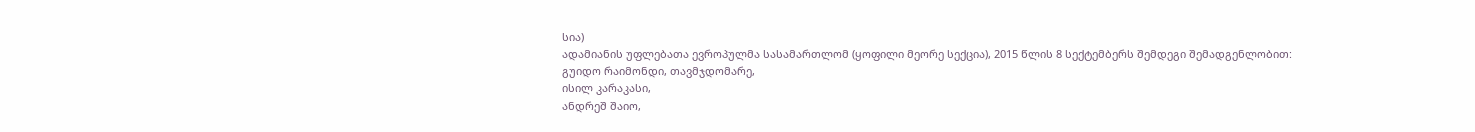სია)
ადამიანის უფლებათა ევროპულმა სასამართლომ (ყოფილი მეორე სექცია), 2015 წლის 8 სექტემბერს შემდეგი შემადგენლობით:
გუიდო რაიმონდი, თავმჯდომარე,
ისილ კარაკასი,
ანდრეშ შაიო,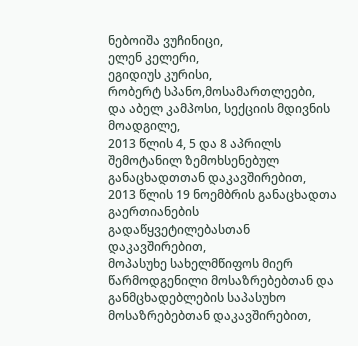ნებოიშა ვუჩინიცი,
ელენ კელერი,
ეგიდიუს კურისი,
რობერტ სპანო,მოსამართლეები,
და აბელ კამპოსი, სექციის მდივნის მოადგილე,
2013 წლის 4, 5 და 8 აპრილს შემოტანილ ზემოხსენებულ განაცხადთთან დაკავშირებით,
2013 წლის 19 ნოემბრის განაცხადთა გაერთიანების გადაწყვეტილებასთან დაკავშირებით,
მოპასუხე სახელმწიფოს მიერ წარმოდგენილი მოსაზრებებთან და განმცხადებლების საპასუხო მოსაზრებებთან დაკავშირებით,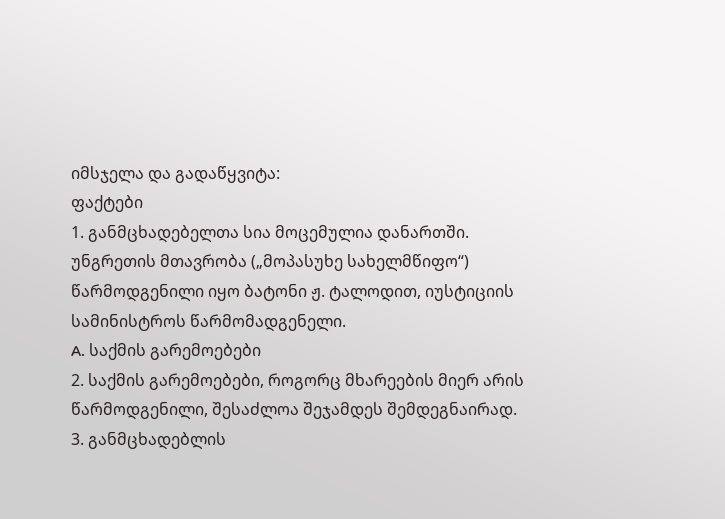იმსჯელა და გადაწყვიტა:
ფაქტები
1. განმცხადებელთა სია მოცემულია დანართში.
უნგრეთის მთავრობა („მოპასუხე სახელმწიფო“) წარმოდგენილი იყო ბატონი ჟ. ტალოდით, იუსტიციის სამინისტროს წარმომადგენელი.
A. საქმის გარემოებები
2. საქმის გარემოებები, როგორც მხარეების მიერ არის წარმოდგენილი, შესაძლოა შეჯამდეს შემდეგნაირად.
3. განმცხადებლის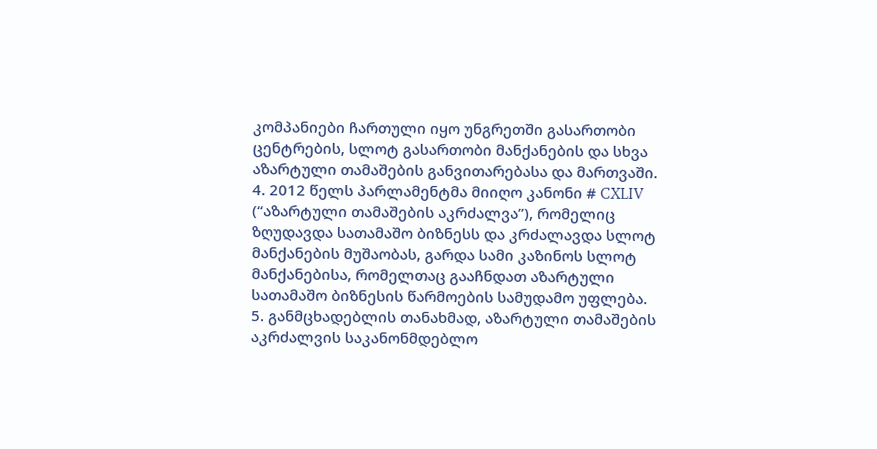კომპანიები ჩართული იყო უნგრეთში გასართობი ცენტრების, სლოტ გასართობი მანქანების და სხვა აზარტული თამაშების განვითარებასა და მართვაში.
4. 2012 წელს პარლამენტმა მიიღო კანონი # CXLIV (“აზარტული თამაშების აკრძალვა”), რომელიც ზღუდავდა სათამაშო ბიზნესს და კრძალავდა სლოტ მანქანების მუშაობას, გარდა სამი კაზინოს სლოტ მანქანებისა, რომელთაც გააჩნდათ აზარტული სათამაშო ბიზნესის წარმოების სამუდამო უფლება.
5. განმცხადებლის თანახმად, აზარტული თამაშების აკრძალვის საკანონმდებლო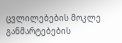ცვლილებების მოკლე განმარტებების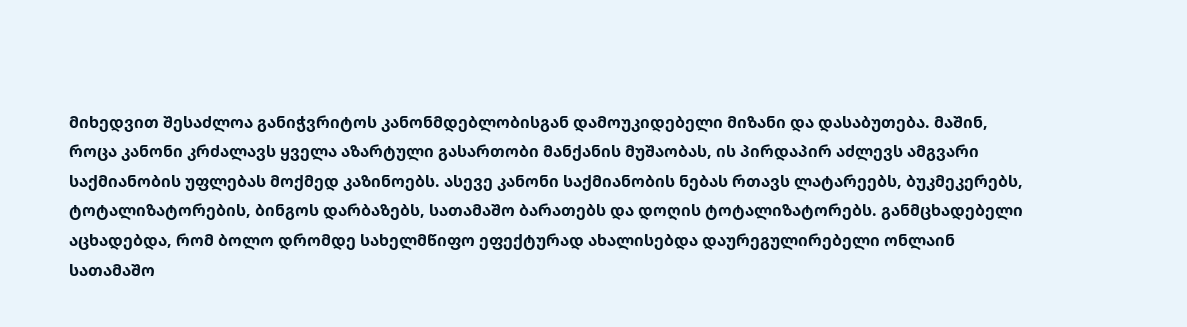მიხედვით შესაძლოა განიჭვრიტოს კანონმდებლობისგან დამოუკიდებელი მიზანი და დასაბუთება. მაშინ, როცა კანონი კრძალავს ყველა აზარტული გასართობი მანქანის მუშაობას, ის პირდაპირ აძლევს ამგვარი საქმიანობის უფლებას მოქმედ კაზინოებს. ასევე კანონი საქმიანობის ნებას რთავს ლატარეებს, ბუკმეკერებს, ტოტალიზატორების, ბინგოს დარბაზებს, სათამაშო ბარათებს და დოღის ტოტალიზატორებს. განმცხადებელი აცხადებდა, რომ ბოლო დრომდე სახელმწიფო ეფექტურად ახალისებდა დაურეგულირებელი ონლაინ სათამაშო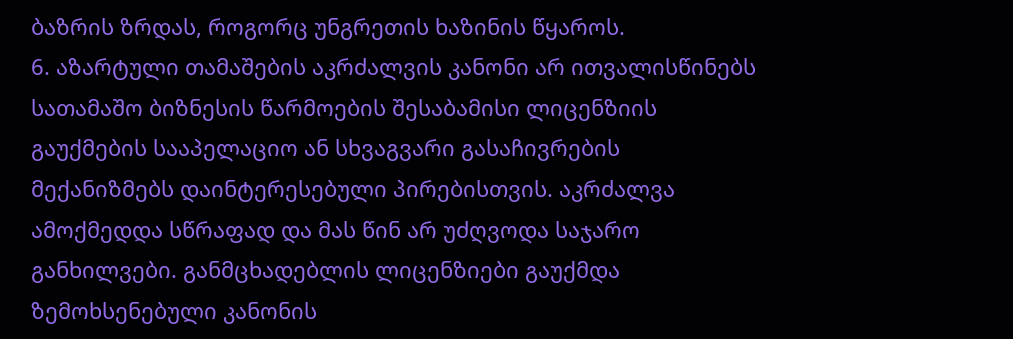ბაზრის ზრდას, როგორც უნგრეთის ხაზინის წყაროს.
6. აზარტული თამაშების აკრძალვის კანონი არ ითვალისწინებს სათამაშო ბიზნესის წარმოების შესაბამისი ლიცენზიის გაუქმების სააპელაციო ან სხვაგვარი გასაჩივრების მექანიზმებს დაინტერესებული პირებისთვის. აკრძალვა ამოქმედდა სწრაფად და მას წინ არ უძღვოდა საჯარო განხილვები. განმცხადებლის ლიცენზიები გაუქმდა ზემოხსენებული კანონის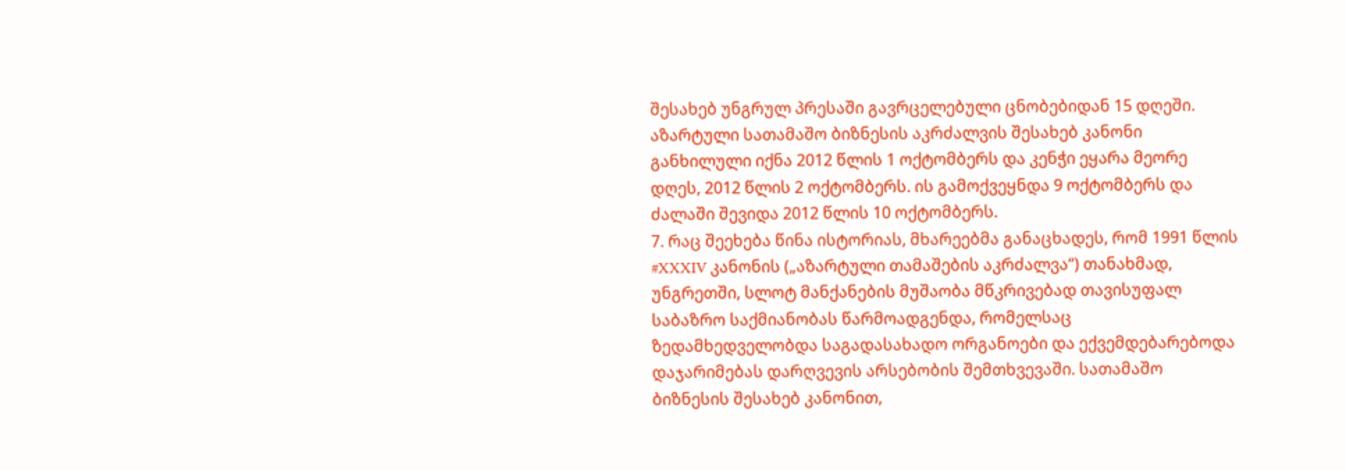შესახებ უნგრულ პრესაში გავრცელებული ცნობებიდან 15 დღეში. აზარტული სათამაშო ბიზნესის აკრძალვის შესახებ კანონი განხილული იქნა 2012 წლის 1 ოქტომბერს და კენჭი ეყარა მეორე დღეს, 2012 წლის 2 ოქტომბერს. ის გამოქვეყნდა 9 ოქტომბერს და ძალაში შევიდა 2012 წლის 10 ოქტომბერს.
7. რაც შეეხება წინა ისტორიას, მხარეებმა განაცხადეს, რომ 1991 წლის #XXXIV კანონის („აზარტული თამაშების აკრძალვა“) თანახმად, უნგრეთში, სლოტ მანქანების მუშაობა მწკრივებად თავისუფალ საბაზრო საქმიანობას წარმოადგენდა, რომელსაც ზედამხედველობდა საგადასახადო ორგანოები და ექვემდებარებოდა დაჯარიმებას დარღვევის არსებობის შემთხვევაში. სათამაშო ბიზნესის შესახებ კანონით,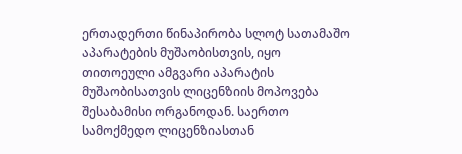ერთადერთი წინაპირობა სლოტ სათამაშო აპარატების მუშაობისთვის, იყო თითოეული ამგვარი აპარატის მუშაობისათვის ლიცენზიის მოპოვება შესაბამისი ორგანოდან. საერთო სამოქმედო ლიცენზიასთან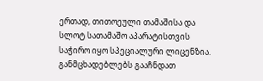ერთად, თითოეული თამაშისა და სლოტ სათამაშო აპარატისთვის საჭირო იყო სპეციალური ლიცენზია. განმცხადებლებს გააჩნდათ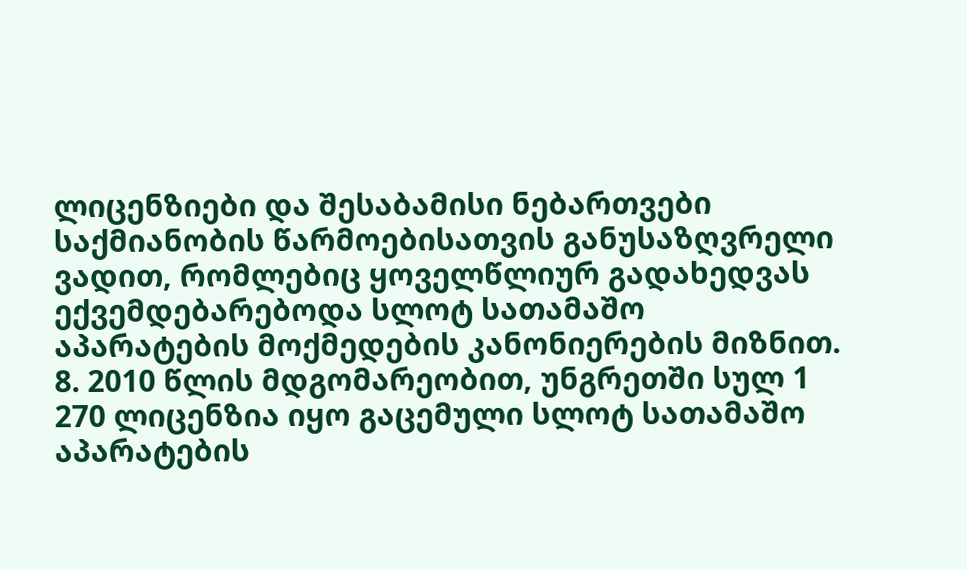ლიცენზიები და შესაბამისი ნებართვები საქმიანობის წარმოებისათვის განუსაზღვრელი ვადით, რომლებიც ყოველწლიურ გადახედვას ექვემდებარებოდა სლოტ სათამაშო აპარატების მოქმედების კანონიერების მიზნით.
8. 2010 წლის მდგომარეობით, უნგრეთში სულ 1 270 ლიცენზია იყო გაცემული სლოტ სათამაშო აპარატების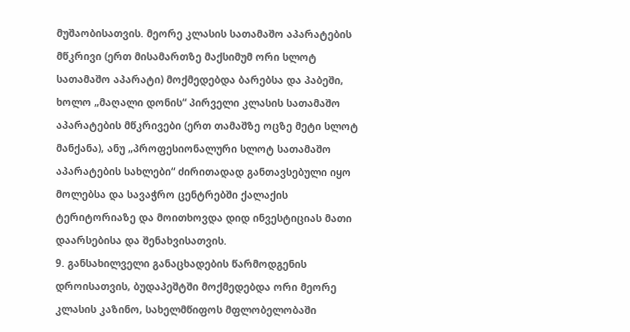მუშაობისათვის. მეორე კლასის სათამაშო აპარატების მწკრივი (ერთ მისამართზე მაქსიმუმ ორი სლოტ სათამაშო აპარატი) მოქმედებდა ბარებსა და პაბეში, ხოლო „მაღალი დონის“ პირველი კლასის სათამაშო აპარატების მწკრივები (ერთ თამაშზე ოცზე მეტი სლოტ მანქანა), ანუ „პროფესიონალური სლოტ სათამაშო აპარატების სახლები“ ძირითადად განთავსებული იყო მოლებსა და სავაჭრო ცენტრებში ქალაქის ტერიტორიაზე და მოითხოვდა დიდ ინვესტიციას მათი დაარსებისა და შენახვისათვის.
9. განსახილველი განაცხადების წარმოდგენის დროისათვის, ბუდაპეშტში მოქმედებდა ორი მეორე კლასის კაზინო, სახელმწიფოს მფლობელობაში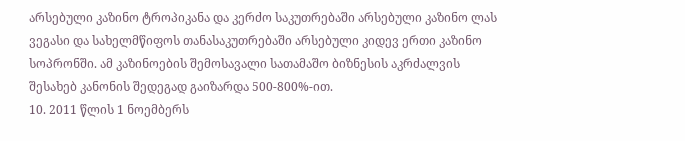არსებული კაზინო ტროპიკანა და კერძო საკუთრებაში არსებული კაზინო ლას ვეგასი და სახელმწიფოს თანასაკუთრებაში არსებული კიდევ ერთი კაზინო სოპრონში. ამ კაზინოების შემოსავალი სათამაშო ბიზნესის აკრძალვის შესახებ კანონის შედეგად გაიზარდა 500-800%-ით.
10. 2011 წლის 1 ნოემბერს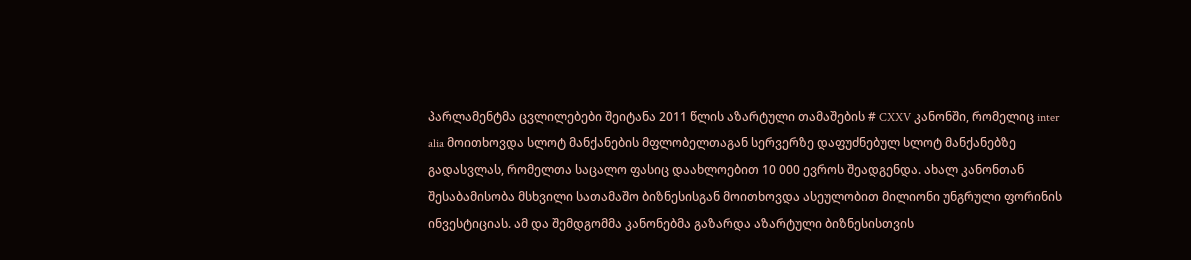პარლამენტმა ცვლილებები შეიტანა 2011 წლის აზარტული თამაშების # CXXV კანონში, რომელიც inter alia მოითხოვდა სლოტ მანქანების მფლობელთაგან სერვერზე დაფუძნებულ სლოტ მანქანებზე გადასვლას, რომელთა საცალო ფასიც დაახლოებით 10 000 ევროს შეადგენდა. ახალ კანონთან შესაბამისობა მსხვილი სათამაშო ბიზნესისგან მოითხოვდა ასეულობით მილიონი უნგრული ფორინის ინვესტიციას. ამ და შემდგომმა კანონებმა გაზარდა აზარტული ბიზნესისთვის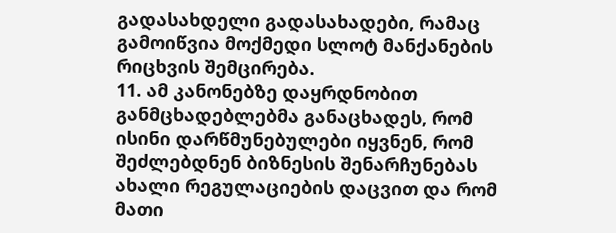გადასახდელი გადასახადები, რამაც გამოიწვია მოქმედი სლოტ მანქანების რიცხვის შემცირება.
11. ამ კანონებზე დაყრდნობით განმცხადებლებმა განაცხადეს, რომ ისინი დარწმუნებულები იყვნენ, რომ შეძლებდნენ ბიზნესის შენარჩუნებას ახალი რეგულაციების დაცვით და რომ მათი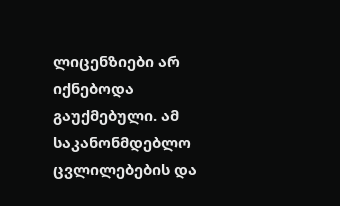ლიცენზიები არ იქნებოდა გაუქმებული. ამ საკანონმდებლო ცვლილებების და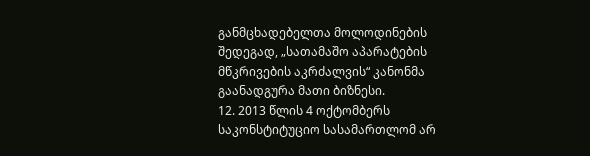განმცხადებელთა მოლოდინების შედეგად, „სათამაშო აპარატების მწკრივების აკრძალვის“ კანონმა გაანადგურა მათი ბიზნესი.
12. 2013 წლის 4 ოქტომბერს საკონსტიტუციო სასამართლომ არ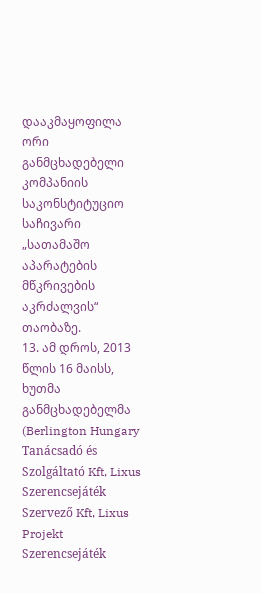დააკმაყოფილა ორი განმცხადებელი კომპანიის საკონსტიტუციო საჩივარი „სათამაშო აპარატების მწკრივების აკრძალვის“ თაობაზე.
13. ამ დროს, 2013 წლის 16 მაისს, ხუთმა განმცხადებელმა (Berlington Hungary Tanácsadó és Szolgáltató Kft, Lixus Szerencsejáték Szervező Kft, Lixus Projekt Szerencsejáték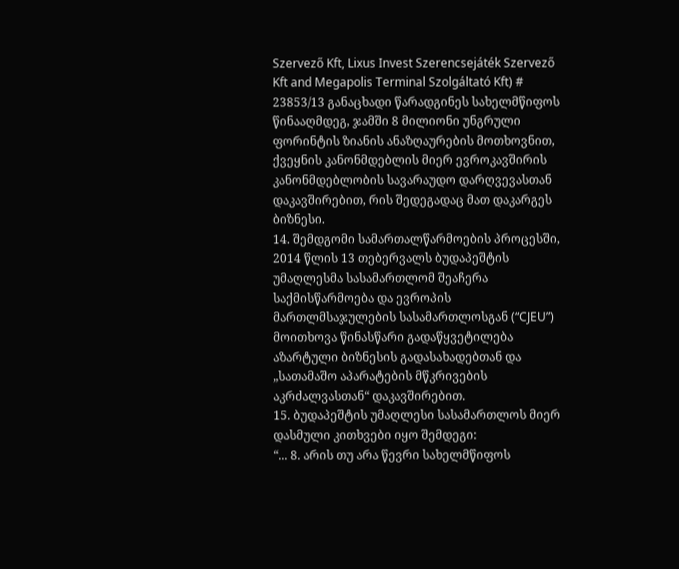Szervező Kft, Lixus Invest Szerencsejáték Szervező Kft and Megapolis Terminal Szolgáltató Kft) # 23853/13 განაცხადი წარადგინეს სახელმწიფოს წინააღმდეგ, ჯამში 8 მილიონი უნგრული ფორინტის ზიანის ანაზღაურების მოთხოვნით, ქვეყნის კანონმდებლის მიერ ევროკავშირის კანონმდებლობის სავარაუდო დარღვევასთან დაკავშირებით, რის შედეგადაც მათ დაკარგეს ბიზნესი.
14. შემდგომი სამართალწარმოების პროცესში, 2014 წლის 13 თებერვალს ბუდაპეშტის უმაღლესმა სასამართლომ შეაჩერა საქმისწარმოება და ევროპის მართლმსაჯულების სასამართლოსგან (“CJEU”) მოითხოვა წინასწარი გადაწყვეტილება აზარტული ბიზნესის გადასახადებთან და „სათამაშო აპარატების მწკრივების აკრძალვასთან“ დაკავშირებით.
15. ბუდაპეშტის უმაღლესი სასამართლოს მიერ დასმული კითხვები იყო შემდეგი:
“... 8. არის თუ არა წევრი სახელმწიფოს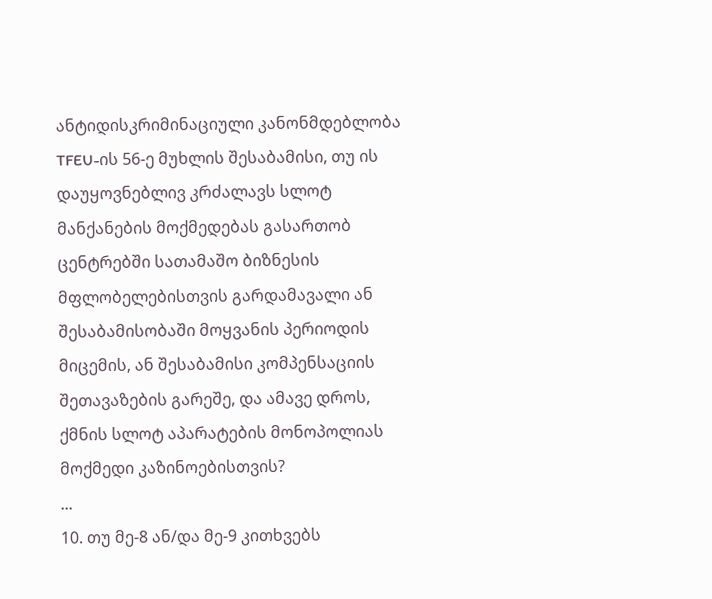ანტიდისკრიმინაციული კანონმდებლობა TFEU-ის 56-ე მუხლის შესაბამისი, თუ ის დაუყოვნებლივ კრძალავს სლოტ მანქანების მოქმედებას გასართობ ცენტრებში სათამაშო ბიზნესის მფლობელებისთვის გარდამავალი ან შესაბამისობაში მოყვანის პერიოდის მიცემის, ან შესაბამისი კომპენსაციის შეთავაზების გარეშე, და ამავე დროს, ქმნის სლოტ აპარატების მონოპოლიას მოქმედი კაზინოებისთვის?
...
10. თუ მე-8 ან/და მე-9 კითხვებს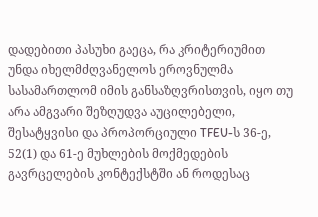დადებითი პასუხი გაეცა, რა კრიტერიუმით უნდა იხელმძღვანელოს ეროვნულმა სასამართლომ იმის განსაზღვრისთვის, იყო თუ არა ამგვარი შეზღუდვა აუცილებელი, შესატყვისი და პროპორციული TFEU-ს 36-ე, 52(1) და 61-ე მუხლების მოქმედების გავრცელების კონტექსტში ან როდესაც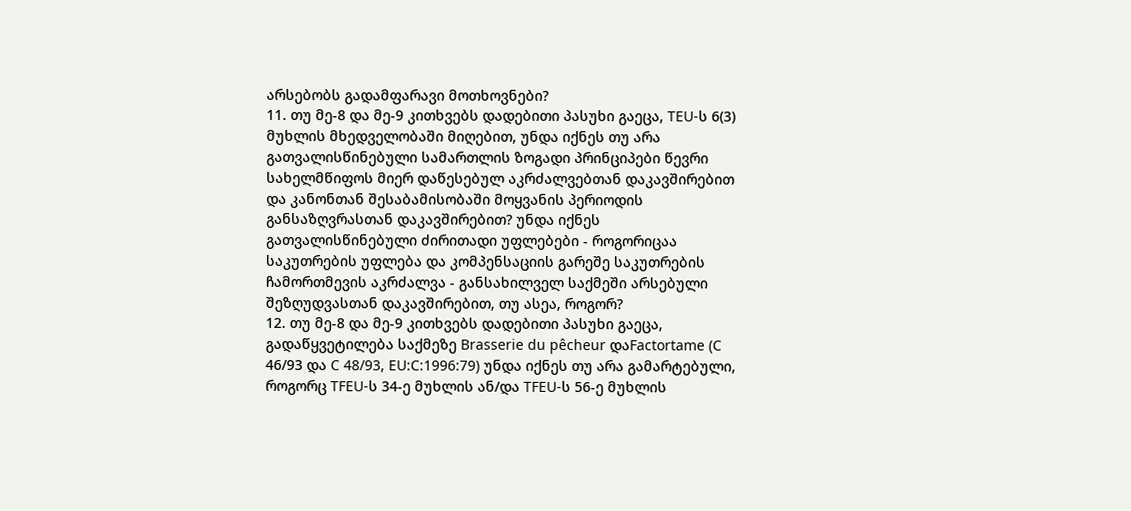არსებობს გადამფარავი მოთხოვნები?
11. თუ მე-8 და მე-9 კითხვებს დადებითი პასუხი გაეცა, TEU-ს 6(3) მუხლის მხედველობაში მიღებით, უნდა იქნეს თუ არა გათვალისწინებული სამართლის ზოგადი პრინციპები წევრი სახელმწიფოს მიერ დაწესებულ აკრძალვებთან დაკავშირებით და კანონთან შესაბამისობაში მოყვანის პერიოდის განსაზღვრასთან დაკავშირებით? უნდა იქნეს გათვალისწინებული ძირითადი უფლებები - როგორიცაა საკუთრების უფლება და კომპენსაციის გარეშე საკუთრების ჩამორთმევის აკრძალვა - განსახილველ საქმეში არსებული შეზღუდვასთან დაკავშირებით, თუ ასეა, როგორ?
12. თუ მე-8 და მე-9 კითხვებს დადებითი პასუხი გაეცა, გადაწყვეტილება საქმეზე Brasserie du pêcheur დაFactortame (C 46/93 და C 48/93, EU:C:1996:79) უნდა იქნეს თუ არა გამარტებული, როგორც TFEU-ს 34-ე მუხლის ან/და TFEU-ს 56-ე მუხლის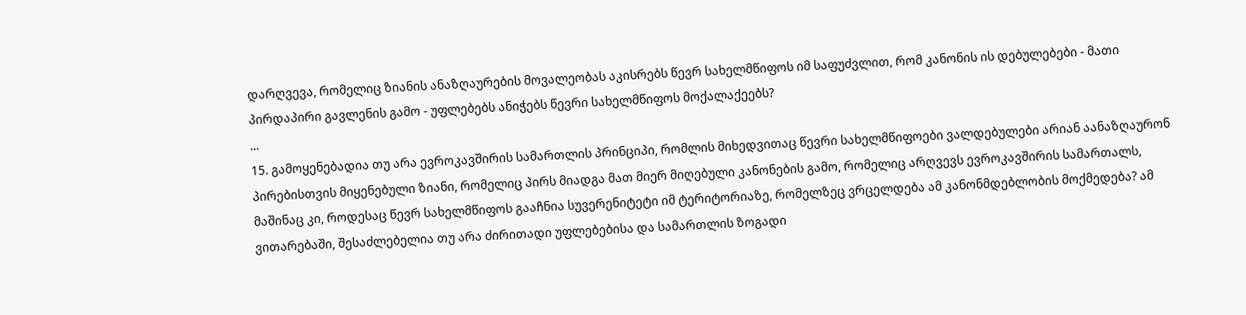დარღვევა, რომელიც ზიანის ანაზღაურების მოვალეობას აკისრებს წევრ სახელმწიფოს იმ საფუძვლით, რომ კანონის ის დებულებები - მათი პირდაპირი გავლენის გამო - უფლებებს ანიჭებს წევრი სახელმწიფოს მოქალაქეებს?
...
15. გამოყენებადია თუ არა ევროკავშირის სამართლის პრინციპი, რომლის მიხედვითაც წევრი სახელმწიფოები ვალდებულები არიან აანაზღაურონ პირებისთვის მიყენებული ზიანი, რომელიც პირს მიადგა მათ მიერ მიღებული კანონების გამო, რომელიც არღვევს ევროკავშირის სამართალს, მაშინაც კი, როდესაც წევრ სახელმწიფოს გააჩნია სუვერენიტეტი იმ ტერიტორიაზე, რომელზეც ვრცელდება ამ კანონმდებლობის მოქმედება? ამ ვითარებაში, შესაძლებელია თუ არა ძირითადი უფლებებისა და სამართლის ზოგადი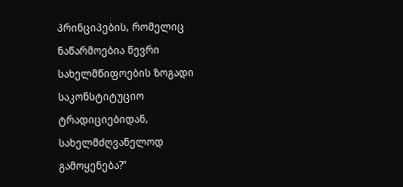პრინციპების, რომელიც ნაწარმოებია წევრი სახელმწიფოების ზოგადი საკონსტიტუციო ტრადიციებიდან, სახელმძღვანელოდ გამოყენება?”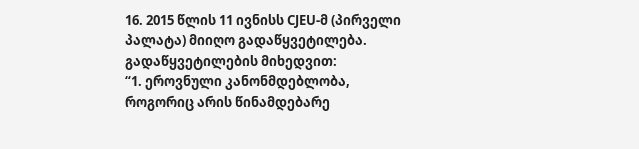16. 2015 წლის 11 ივნისს CJEU-მ (პირველი პალატა) მიიღო გადაწყვეტილება. გადაწყვეტილების მიხედვით:
“1. ეროვნული კანონმდებლობა, როგორიც არის წინამდებარე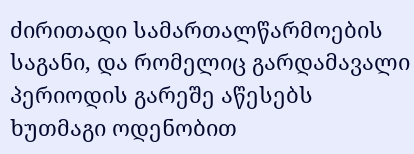ძირითადი სამართალწარმოების საგანი, და რომელიც გარდამავალი პერიოდის გარეშე აწესებს ხუთმაგი ოდენობით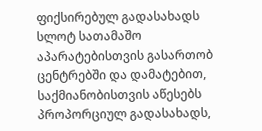ფიქსირებულ გადასახადს სლოტ სათამაშო აპარატებისთვის გასართობ ცენტრებში და დამატებით, საქმიანობისთვის აწესებს პროპორციულ გადასახადს,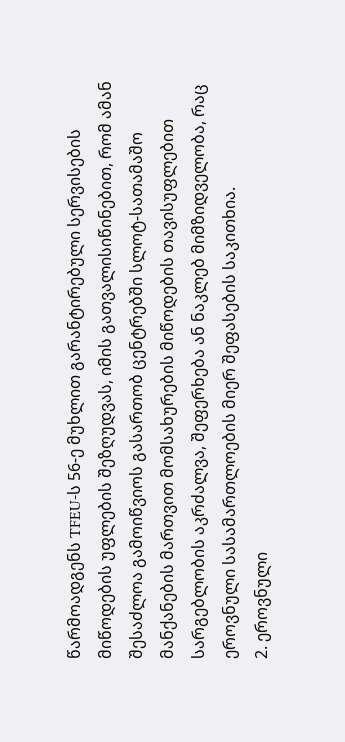წარმოადგენს TFEU-ს 56-ე მუხლით გარანტირებული სერვისების მიწოდების უფლების შეზღუდვას, იმის გათვალისიწინებით, რომ ამან შესაძლოა გამოიწვიოს გასართობ ცენტრებში სლოტ-სათამაშო მანქანების მართვით მომსახურების მიწოდების თავისუფლებით სარგებლობის აკრძალვა, შეფერხება ან ნაკლებ მიმზიდველობა, რაც ეროვნული სასამართლოების მიერ შეფასების საკითხია.
2. ეროვნული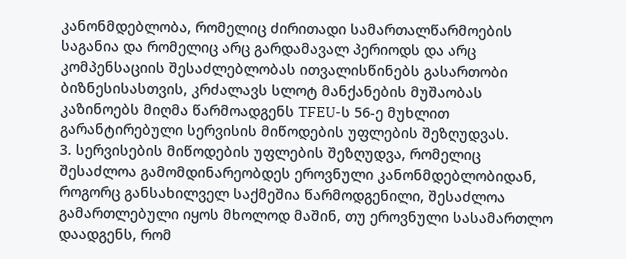კანონმდებლობა, რომელიც ძირითადი სამართალწარმოების საგანია და რომელიც არც გარდამავალ პერიოდს და არც კომპენსაციის შესაძლებლობას ითვალისწინებს გასართობი ბიზნესისასთვის, კრძალავს სლოტ მანქანების მუშაობას კაზინოებს მიღმა წარმოადგენს TFEU-ს 56-ე მუხლით გარანტირებული სერვისის მიწოდების უფლების შეზღუდვას.
3. სერვისების მიწოდების უფლების შეზღუდვა, რომელიც შესაძლოა გამომდინარეობდეს ეროვნული კანონმდებლობიდან, როგორც განსახილველ საქმეშია წარმოდგენილი, შესაძლოა გამართლებული იყოს მხოლოდ მაშინ, თუ ეროვნული სასამართლო დაადგენს, რომ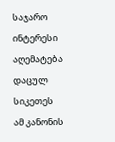საჯარო ინტერესი აღემატება დაცულ სიკეთეს ამ კანონის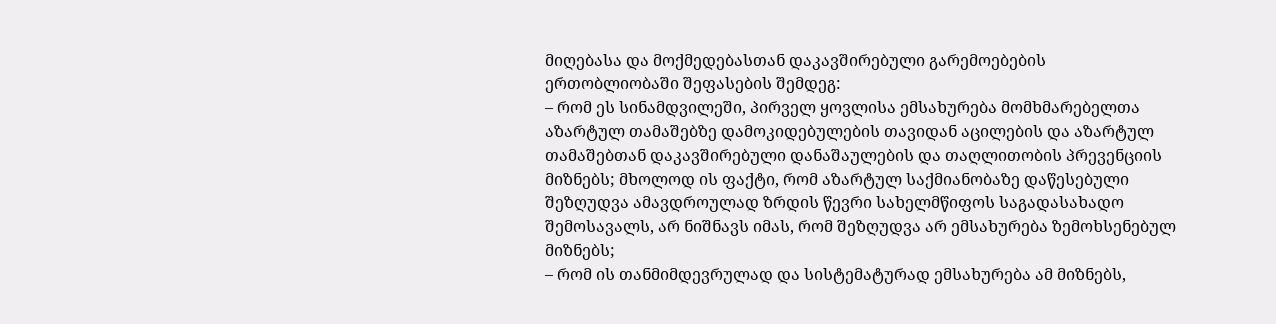მიღებასა და მოქმედებასთან დაკავშირებული გარემოებების ერთობლიობაში შეფასების შემდეგ:
– რომ ეს სინამდვილეში, პირველ ყოვლისა ემსახურება მომხმარებელთა აზარტულ თამაშებზე დამოკიდებულების თავიდან აცილების და აზარტულ თამაშებთან დაკავშირებული დანაშაულების და თაღლითობის პრევენციის მიზნებს; მხოლოდ ის ფაქტი, რომ აზარტულ საქმიანობაზე დაწესებული შეზღუდვა ამავდროულად ზრდის წევრი სახელმწიფოს საგადასახადო შემოსავალს, არ ნიშნავს იმას, რომ შეზღუდვა არ ემსახურება ზემოხსენებულ მიზნებს;
– რომ ის თანმიმდევრულად და სისტემატურად ემსახურება ამ მიზნებს,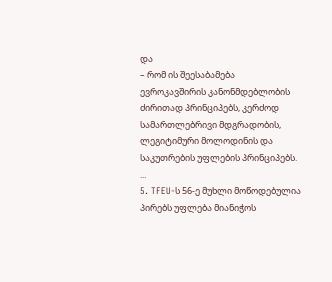და
– რომ ის შეესაბამება ევროკავშირის კანონმდებლობის ძირითად პრინციპებს, კერძოდ სამართლებრივი მდგრადობის, ლეგიტიმური მოლოდინის და საკუთრების უფლების პრინციპებს.
...
5. TFEU-ს 56-ე მუხლი მოწოდებულია პირებს უფლება მიანიჭოს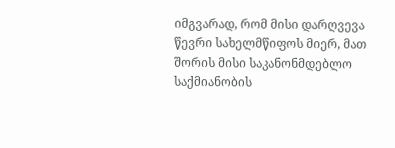იმგვარად, რომ მისი დარღვევა წევრი სახელმწიფოს მიერ, მათ შორის მისი საკანონმდებლო საქმიანობის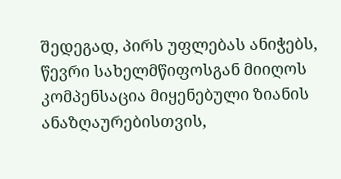შედეგად, პირს უფლებას ანიჭებს, წევრი სახელმწიფოსგან მიიღოს კომპენსაცია მიყენებული ზიანის ანაზღაურებისთვის,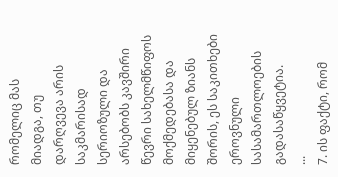რომელიც მას მიადგა, თუ დარღვევა არის საკმარისად სერიოზული და არსებობს კავშირი წევრი სახელმწიფოს მოქმედებასა და მიყენებულ ზიანს შორის, ეს საკითხები ეროვნული სასამართლოების გადასაწყვეტია.
...
7. ის ფაქტი, რომ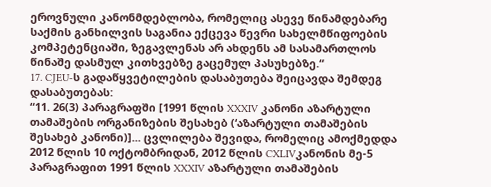ეროვნული კანონმდებლობა, რომელიც ასევე წინამდებარე საქმის განხილვის საგანია ექცევა წევრი სახელმწიფოების კომპეტენციაში, ზეგავლენას არ ახდენს ამ სასამართლოს წინაშე დასმულ კითხვებზე გაცემულ პასუხებზე.“
17. CJEU-ს გადაწყვეტილების დასაბუთება შეიცავდა შემდეგ დასაბუთებას:
“11. 26(3) პარაგრაფში [1991 წლის XXXIV კანონი აზარტული თამაშების ორგანიზების შესახებ (‘აზარტული თამაშების შესახებ კანონი)]... ცვლილება შევიდა, რომელიც ამოქმედდა 2012 წლის 10 ოქტომბრიდან, 2012 წლის CXLIVკანონის მე-5 პარაგრაფით 1991 წლის XXXIV აზარტული თამაშების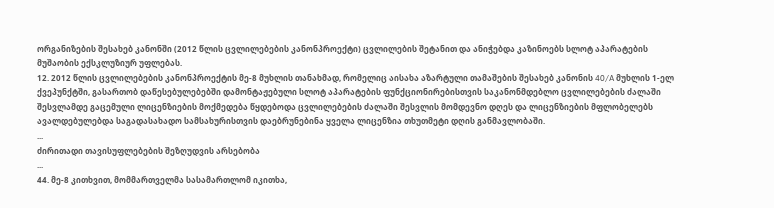ორგანიზების შესახებ კანონში (2012 წლის ცვლილებების კანონპროექტი) ცვლილების შეტანით და ანიჭებდა კაზინოებს სლოტ აპარატების მუშაობის ექსკლუზიურ უფლებას.
12. 2012 წლის ცვლილებების კანონპროექტის მე-8 მუხლის თანახმად, რომელიც აისახა აზარტული თამაშების შესახებ კანონის 40/A მუხლის 1-ელ ქვეპუნქტში, გასართობ დაწესებულებებში დამონტაჟებული სლოტ აპარატების ფუნქციონირებისთვის საკანონმდებლო ცვლილებების ძალაში შესვლამდე გაცემული ლიცენზიების მოქმედება წყდებოდა ცვლილებების ძალაში შესვლის მომდევნო დღეს და ლიცენზიების მფლობელებს ავალდებულებდა საგადასახადო სამსახურისთვის დაებრუნებინა ყველა ლიცენზია თხუთმეტი დღის განმავლობაში.
...
ძირითადი თავისუფლებების შეზღუდვის არსებობა
...
44. მე-8 კითხვით, მომმართველმა სასამართლომ იკითხა,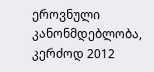ეროვნული კანონმდებლობა, კერძოდ 2012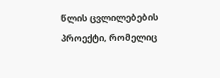წლის ცვლილებების პროექტი, რომელიც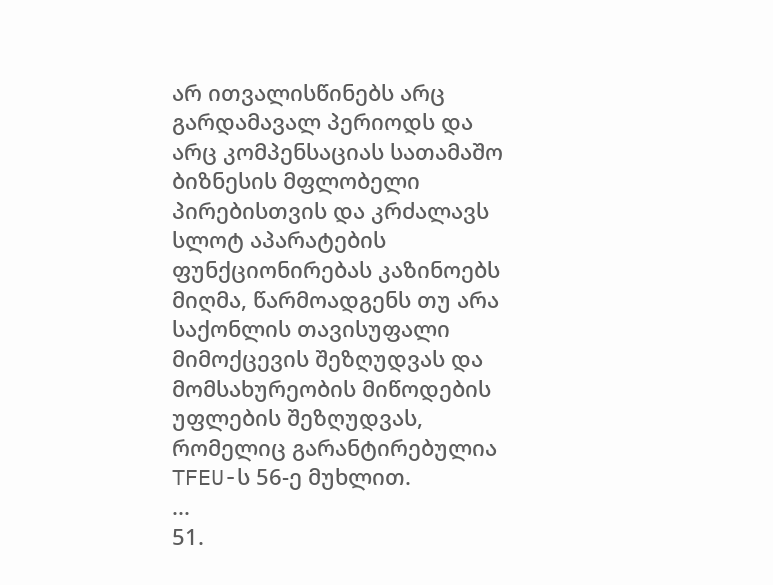არ ითვალისწინებს არც გარდამავალ პერიოდს და არც კომპენსაციას სათამაშო ბიზნესის მფლობელი პირებისთვის და კრძალავს სლოტ აპარატების ფუნქციონირებას კაზინოებს მიღმა, წარმოადგენს თუ არა საქონლის თავისუფალი მიმოქცევის შეზღუდვას და მომსახურეობის მიწოდების უფლების შეზღუდვას, რომელიც გარანტირებულია TFEU-ს 56-ე მუხლით.
...
51.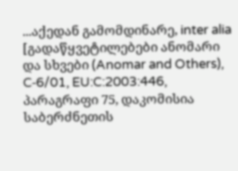...აქედან გამომდინარე, inter alia [გადაწყვეტილებები ანომარი და სხვები (Anomar and Others), C‑6/01, EU:C:2003:446, პარაგრაფი 75, დაკომისია საბერძნეთის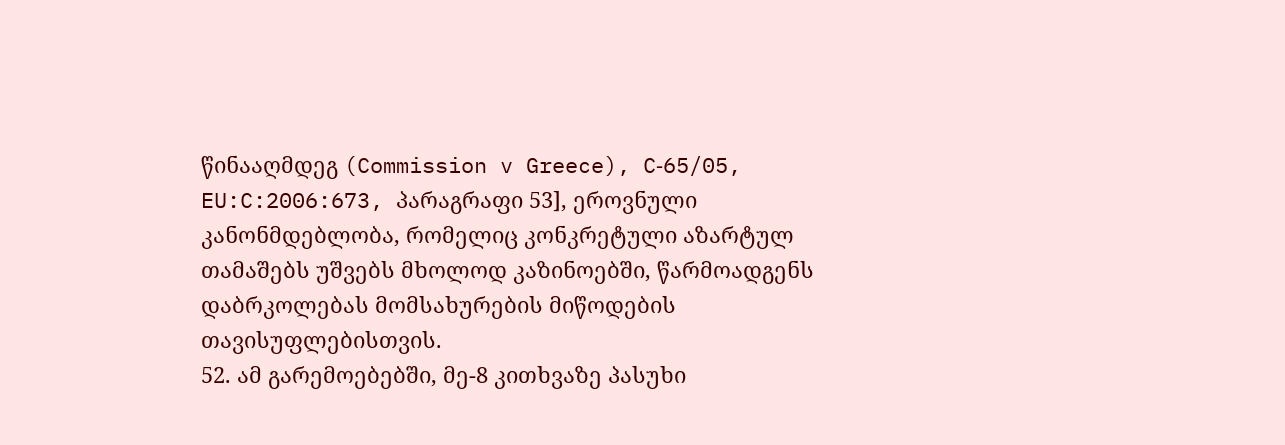წინააღმდეგ (Commission v Greece), C‑65/05, EU:C:2006:673, პარაგრაფი 53], ეროვნული კანონმდებლობა, რომელიც კონკრეტული აზარტულ თამაშებს უშვებს მხოლოდ კაზინოებში, წარმოადგენს დაბრკოლებას მომსახურების მიწოდების თავისუფლებისთვის.
52. ამ გარემოებებში, მე-8 კითხვაზე პასუხი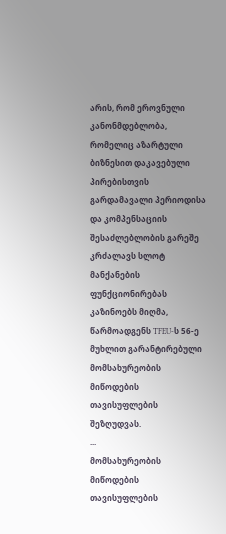არის, რომ ეროვნული კანონმდებლობა, რომელიც აზარტული ბიზნესით დაკავებული პირებისთვის გარდამავალი პერიოდისა და კომპენსაციის შესაძლებლობის გარეშე კრძალავს სლოტ მანქანების ფუნქციონირებას კაზინოებს მიღმა, წარმოადგენს TFEU-ს 56-ე მუხლით გარანტირებული მომსახურეობის მიწოდების თავისუფლების შეზღუდვას.
...
მომსახურეობის მიწოდების თავისუფლების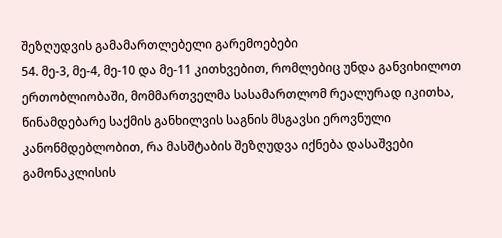შეზღუდვის გამამართლებელი გარემოებები
54. მე-3, მე-4, მე-10 და მე-11 კითხვებით, რომლებიც უნდა განვიხილოთ ერთობლიობაში, მომმართველმა სასამართლომ რეალურად იკითხა, წინამდებარე საქმის განხილვის საგნის მსგავსი ეროვნული კანონმდებლობით, რა მასშტაბის შეზღუდვა იქნება დასაშვები გამონაკლისის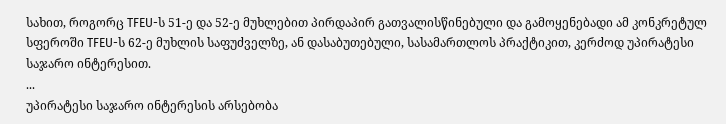სახით, როგორც TFEU-ს 51-ე და 52-ე მუხლებით პირდაპირ გათვალისწინებული და გამოყენებადი ამ კონკრეტულ სფეროში TFEU-ს 62-ე მუხლის საფუძველზე, ან დასაბუთებული, სასამართლოს პრაქტიკით, კერძოდ უპირატესი საჯარო ინტერესით.
...
უპირატესი საჯარო ინტერესის არსებობა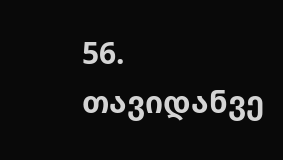56. თავიდანვე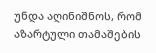უნდა აღინიშნოს, რომ აზარტული თამაშების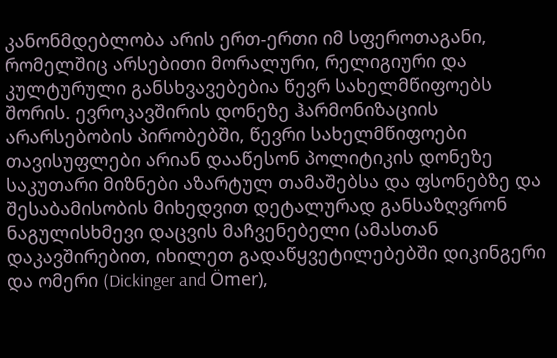კანონმდებლობა არის ერთ-ერთი იმ სფეროთაგანი, რომელშიც არსებითი მორალური, რელიგიური და კულტურული განსხვავებებია წევრ სახელმწიფოებს შორის. ევროკავშირის დონეზე ჰარმონიზაციის არარსებობის პირობებში, წევრი სახელმწიფოები თავისუფლები არიან დააწესონ პოლიტიკის დონეზე საკუთარი მიზნები აზარტულ თამაშებსა და ფსონებზე და შესაბამისობის მიხედვით დეტალურად განსაზღვრონ ნაგულისხმევი დაცვის მაჩვენებელი (ამასთან დაკავშირებით, იხილეთ გადაწყვეტილებებში დიკინგერი და ომერი (Dickinger and Ömer),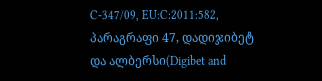C‑347/09, EU:C:2011:582, პარაგრაფი 47, დადიჯიბეტ და ალბერსი(Digibet and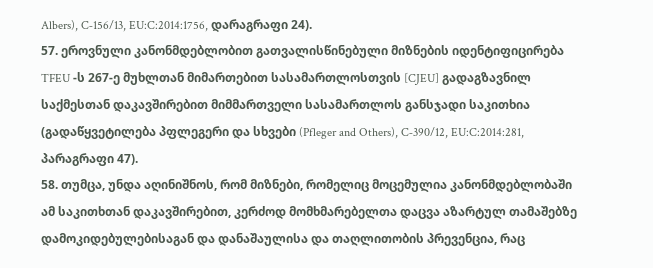Albers), C‑156/13, EU:C:2014:1756, დარაგრაფი 24).
57. ეროვნული კანონმდებლობით გათვალისწინებული მიზნების იდენტიფიცირება TFEU -ს 267-ე მუხლთან მიმართებით სასამართლოსთვის [CJEU] გადაგზავნილ საქმესთან დაკავშირებით მიმმართველი სასამართლოს განსჯადი საკითხია (გადაწყვეტილება პფლეგერი და სხვები (Pfleger and Others), C‑390/12, EU:C:2014:281, პარაგრაფი 47).
58. თუმცა, უნდა აღინიშნოს, რომ მიზნები, რომელიც მოცემულია კანონმდებლობაში ამ საკითხთან დაკავშირებით, კერძოდ მომხმარებელთა დაცვა აზარტულ თამაშებზე დამოკიდებულებისაგან და დანაშაულისა და თაღლითობის პრევენცია, რაც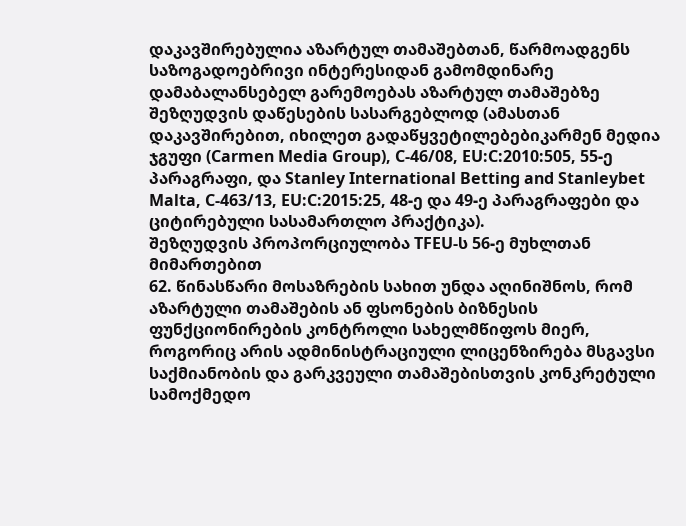დაკავშირებულია აზარტულ თამაშებთან, წარმოადგენს საზოგადოებრივი ინტერესიდან გამომდინარე დამაბალანსებელ გარემოებას აზარტულ თამაშებზე შეზღუდვის დაწესების სასარგებლოდ (ამასთან დაკავშირებით, იხილეთ გადაწყვეტილებებიკარმენ მედია ჯგუფი (Carmen Media Group), C‑46/08, EU:C:2010:505, 55-ე პარაგრაფი, და Stanley International Betting and Stanleybet Malta, C‑463/13, EU:C:2015:25, 48-ე და 49-ე პარაგრაფები და ციტირებული სასამართლო პრაქტიკა).
შეზღუდვის პროპორციულობა TFEU-ს 56-ე მუხლთან მიმართებით
62. წინასწარი მოსაზრების სახით უნდა აღინიშნოს, რომ აზარტული თამაშების ან ფსონების ბიზნესის ფუნქციონირების კონტროლი სახელმწიფოს მიერ, როგორიც არის ადმინისტრაციული ლიცენზირება მსგავსი საქმიანობის და გარკვეული თამაშებისთვის კონკრეტული სამოქმედო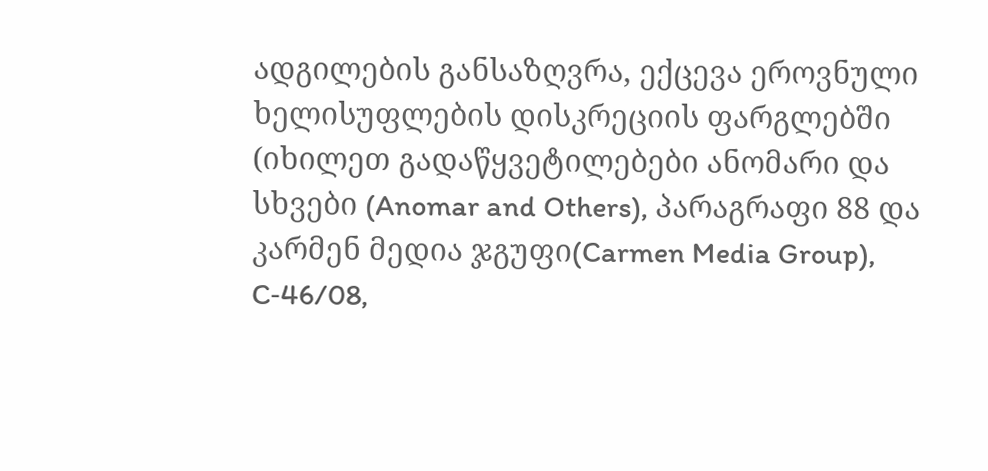ადგილების განსაზღვრა, ექცევა ეროვნული ხელისუფლების დისკრეციის ფარგლებში (იხილეთ გადაწყვეტილებები ანომარი და სხვები (Anomar and Others), პარაგრაფი 88 და კარმენ მედია ჯგუფი(Carmen Media Group), C‑46/08,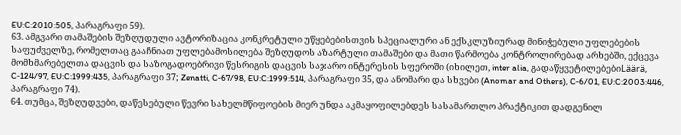EU:C:2010:505, პარაგრაფი 59).
63. ამგვარი თამაშების შეზღუდული ავტორიზაცია კონკრეტული უწყებებისთვის სპეციალური ან ექსკლუზიურად მინიჭებული უფლებების საფუძველზე, რომელთაც გააჩნიათ უფლებამოსილება შეზღუდოს აზარტული თამაშები და მათი წარმოება კონტროლირებად არხებში, ექცევა მომხმარებელთა დაცვის და საზოგადოებრივი წესრიგის დაცვის საჯარო ინტერესის სფეროში (იხილეთ, inter alia, გადაწყვეტილებებიLäärä, C‑124/97, EU:C:1999:435, პარაგრაფი 37; Zenatti, C‑67/98, EU:C:1999:514, პარაგრაფი 35, და ანომარი და სხვები (Anomar and Others), C‑6/01, EU:C:2003:446, პარაგრაფი 74).
64. თუმცა, შეზღუდვები, დაწესებული წევრი სახელმწიფოების მიერ უნდა აკმაყოფილებდეს სასამართლო პრაქტიკით დადგენილ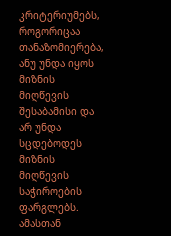კრიტერიუმებს, როგორიცაა თანაზომიერება, ანუ უნდა იყოს მიზნის მიღწევის შესაბამისი და არ უნდა სცდებოდეს მიზნის მიღწევის საჭიროების ფარგლებს. ამასთან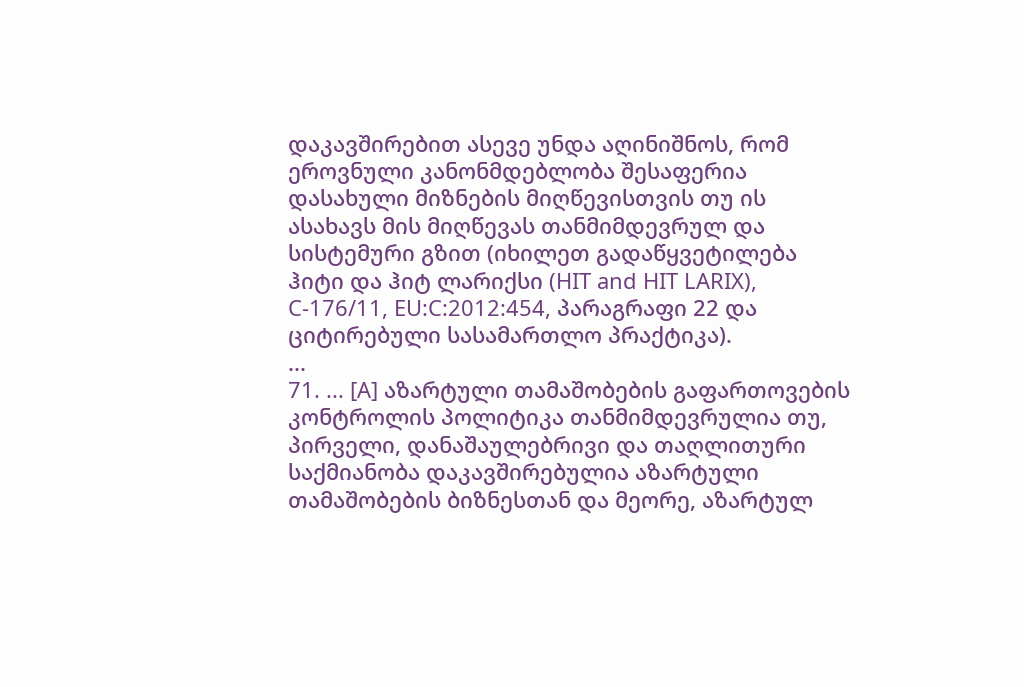დაკავშირებით ასევე უნდა აღინიშნოს, რომ ეროვნული კანონმდებლობა შესაფერია დასახული მიზნების მიღწევისთვის თუ ის ასახავს მის მიღწევას თანმიმდევრულ და სისტემური გზით (იხილეთ გადაწყვეტილება ჰიტი და ჰიტ ლარიქსი (HIT and HIT LARIX), C‑176/11, EU:C:2012:454, პარაგრაფი 22 და ციტირებული სასამართლო პრაქტიკა).
...
71. ... [A] აზარტული თამაშობების გაფართოვების კონტროლის პოლიტიკა თანმიმდევრულია თუ, პირველი, დანაშაულებრივი და თაღლითური საქმიანობა დაკავშირებულია აზარტული თამაშობების ბიზნესთან და მეორე, აზარტულ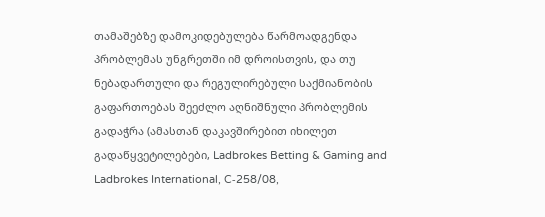თამაშებზე დამოკიდებულება წარმოადგენდა პრობლემას უნგრეთში იმ დროისთვის, და თუ ნებადართული და რეგულირებული საქმიანობის გაფართოებას შეეძლო აღნიშნული პრობლემის გადაჭრა (ამასთან დაკავშირებით იხილეთ გადაწყვეტილებები, Ladbrokes Betting & Gaming and Ladbrokes International, C‑258/08,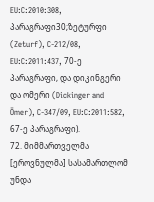EU:C:2010:308, პარაგრაფი30;ზეტურფი (Zeturf), C‑212/08, EU:C:2011:437, 70-ე პარაგრაფი, და დიკინგერი და ომერი (Dickinger and Ömer), C‑347/09, EU:C:2011:582, 67-ე პარაგრაფი).
72. მიმმართველმა [ეროვნულმა] სასამართლომ უნდა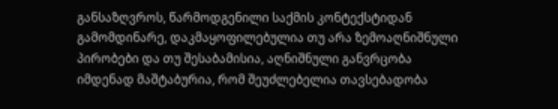განსაზღვროს, წარმოდგენილი საქმის კონტექსტიდან გამომდინარე, დაკმაყოფილებულია თუ არა ზემოაღნიშნული პირობები და თუ შესაბამისია, აღნიშნული განვრცობა იმდენად მაშტაბურია, რომ შეუძლებელია თავსებადობა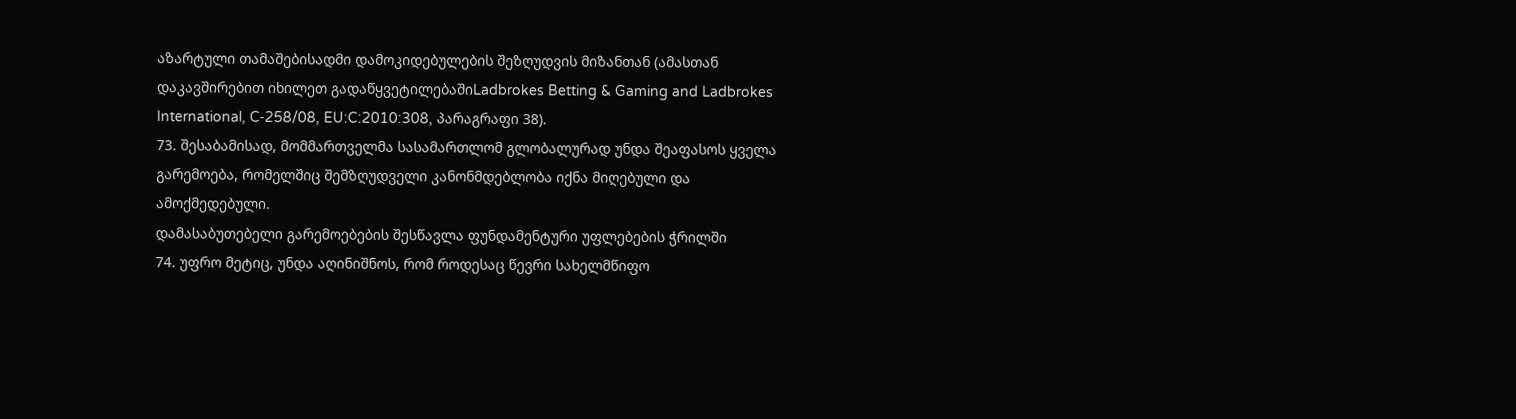აზარტული თამაშებისადმი დამოკიდებულების შეზღუდვის მიზანთან (ამასთან დაკავშირებით იხილეთ გადაწყვეტილებაშიLadbrokes Betting & Gaming and Ladbrokes International, C‑258/08, EU:C:2010:308, პარაგრაფი 38).
73. შესაბამისად, მომმართველმა სასამართლომ გლობალურად უნდა შეაფასოს ყველა გარემოება, რომელშიც შემზღუდველი კანონმდებლობა იქნა მიღებული და ამოქმედებული.
დამასაბუთებელი გარემოებების შესწავლა ფუნდამენტური უფლებების ჭრილში
74. უფრო მეტიც, უნდა აღინიშნოს, რომ როდესაც წევრი სახელმწიფო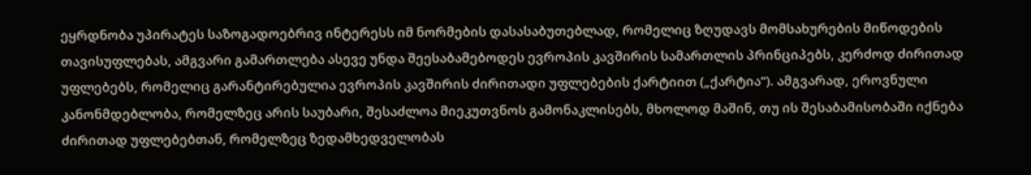ეყრდნობა უპირატეს საზოგადოებრივ ინტერესს იმ ნორმების დასასაბუთებლად, რომელიც ზღუდავს მომსახურების მიწოდების თავისუფლებას, ამგვარი გამართლება ასევე უნდა შეესაბამებოდეს ევროპის კავშირის სამართლის პრინციპებს, კერძოდ ძირითად უფლებებს, რომელიც გარანტირებულია ევროპის კავშირის ძირითადი უფლებების ქარტიით („ქარტია“). ამგვარად, ეროვნული კანონმდებლობა, რომელზეც არის საუბარი, შესაძლოა მიეკუთვნოს გამონაკლისებს, მხოლოდ მაშინ, თუ ის შესაბამისობაში იქნება ძირითად უფლებებთან, რომელზეც ზედამხედველობას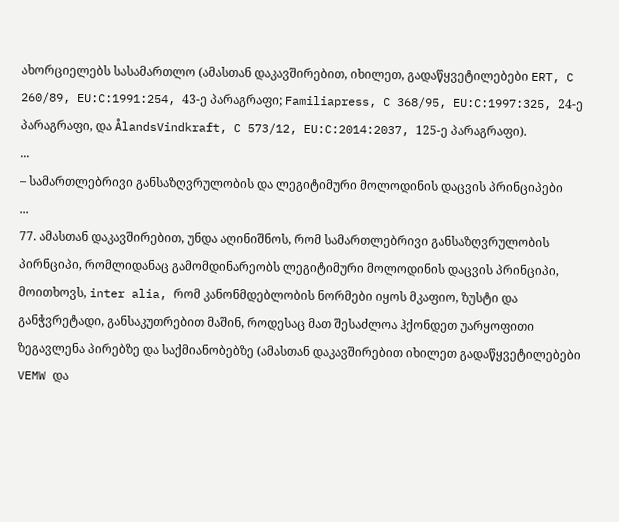ახორციელებს სასამართლო (ამასთან დაკავშირებით, იხილეთ, გადაწყვეტილებები ERT, C 260/89, EU:C:1991:254, 43-ე პარაგრაფი; Familiapress, C 368/95, EU:C:1997:325, 24-ე პარაგრაფი, და ÅlandsVindkraft, C 573/12, EU:C:2014:2037, 125-ე პარაგრაფი).
...
– სამართლებრივი განსაზღვრულობის და ლეგიტიმური მოლოდინის დაცვის პრინციპები
...
77. ამასთან დაკავშირებით, უნდა აღინიშნოს, რომ სამართლებრივი განსაზღვრულობის პირნციპი, რომლიდანაც გამომდინარეობს ლეგიტიმური მოლოდინის დაცვის პრინციპი, მოითხოვს, inter alia, რომ კანონმდებლობის ნორმები იყოს მკაფიო, ზუსტი და განჭვრეტადი, განსაკუთრებით მაშინ, როდესაც მათ შესაძლოა ჰქონდეთ უარყოფითი ზეგავლენა პირებზე და საქმიანობებზე (ამასთან დაკავშირებით იხილეთ გადაწყვეტილებები VEMW და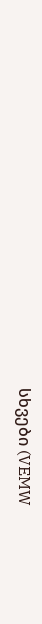სხვები (VEMW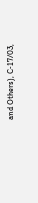and Others), C‑17/03,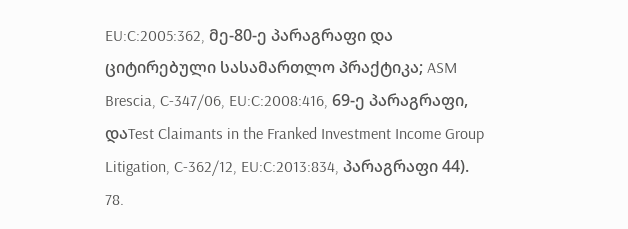EU:C:2005:362, მე-80-ე პარაგრაფი და ციტირებული სასამართლო პრაქტიკა; ASM Brescia, C‑347/06, EU:C:2008:416, 69-ე პარაგრაფი, დაTest Claimants in the Franked Investment Income Group Litigation, C‑362/12, EU:C:2013:834, პარაგრაფი 44).
78.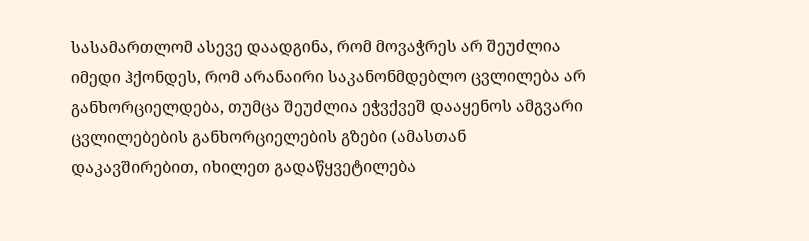სასამართლომ ასევე დაადგინა, რომ მოვაჭრეს არ შეუძლია იმედი ჰქონდეს, რომ არანაირი საკანონმდებლო ცვლილება არ განხორციელდება, თუმცა შეუძლია ეჭვქვეშ დააყენოს ამგვარი ცვლილებების განხორციელების გზები (ამასთან დაკავშირებით, იხილეთ გადაწყვეტილება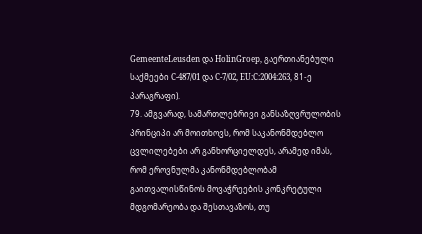GemeenteLeusden და HolinGroep, გაერთიანებული საქმეები C‑487/01 და C‑7/02, EU:C:2004:263, 81-ე პარაგრაფი).
79. ამგვარად, სამართლებრივი განსაზღვრულობის პრინციპი არ მოითხოვს, რომ საკანონმდებლო ცვლილებები არ განხორციელდეს, არამედ იმას, რომ ეროვნულმა კანონმდებლობამ გაითვალისწინოს მოვაჭრეების კონკრეტული მდგომარეობა და შესთავაზოს, თუ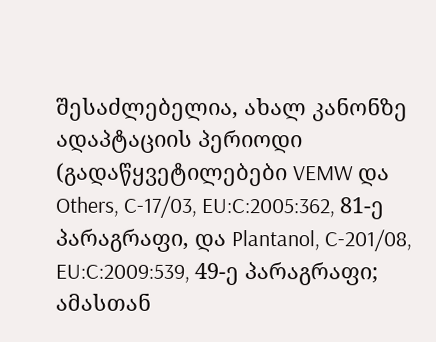შესაძლებელია, ახალ კანონზე ადაპტაციის პერიოდი (გადაწყვეტილებები VEMW და Others, C‑17/03, EU:C:2005:362, 81-ე პარაგრაფი, და Plantanol, C‑201/08, EU:C:2009:539, 49-ე პარაგრაფი; ამასთან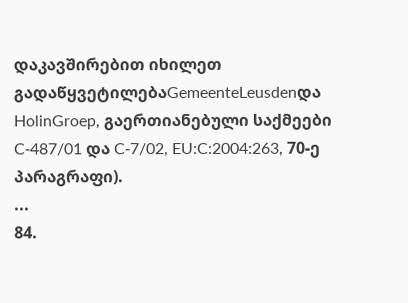დაკავშირებით იხილეთ გადაწყვეტილებაGemeenteLeusdenდა HolinGroep, გაერთიანებული საქმეები C‑487/01 და C‑7/02, EU:C:2004:263, 70-ე პარაგრაფი).
...
84.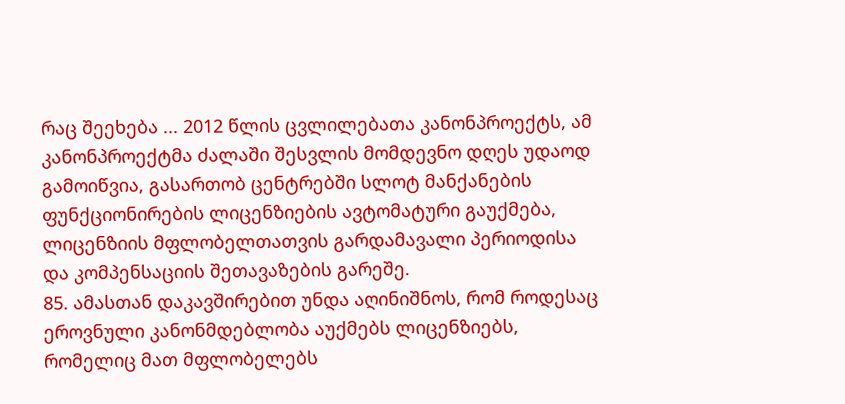რაც შეეხება ... 2012 წლის ცვლილებათა კანონპროექტს, ამ კანონპროექტმა ძალაში შესვლის მომდევნო დღეს უდაოდ გამოიწვია, გასართობ ცენტრებში სლოტ მანქანების ფუნქციონირების ლიცენზიების ავტომატური გაუქმება, ლიცენზიის მფლობელთათვის გარდამავალი პერიოდისა და კომპენსაციის შეთავაზების გარეშე.
85. ამასთან დაკავშირებით უნდა აღინიშნოს, რომ როდესაც ეროვნული კანონმდებლობა აუქმებს ლიცენზიებს, რომელიც მათ მფლობელებს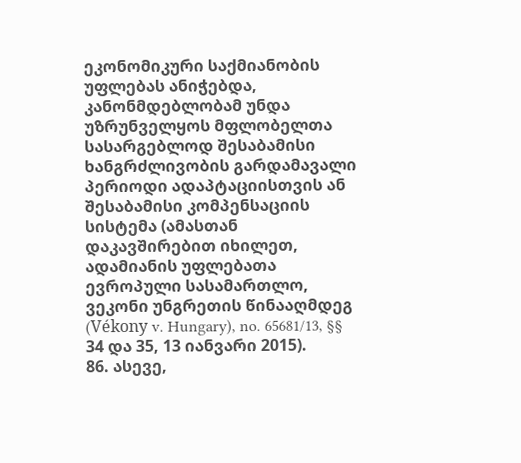ეკონომიკური საქმიანობის უფლებას ანიჭებდა, კანონმდებლობამ უნდა უზრუნველყოს მფლობელთა სასარგებლოდ შესაბამისი ხანგრძლივობის გარდამავალი პერიოდი ადაპტაციისთვის ან შესაბამისი კომპენსაციის სისტემა (ამასთან დაკავშირებით იხილეთ, ადამიანის უფლებათა ევროპული სასამართლო, ვეკონი უნგრეთის წინააღმდეგ (Vékony v. Hungary), no. 65681/13, §§ 34 და 35, 13 იანვარი 2015).
86. ასევე,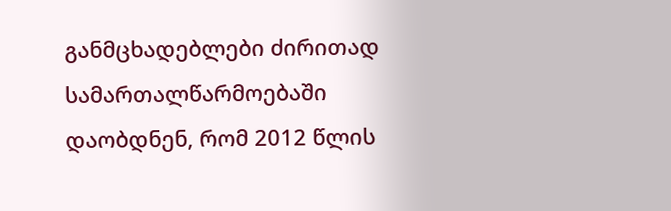განმცხადებლები ძირითად სამართალწარმოებაში დაობდნენ, რომ 2012 წლის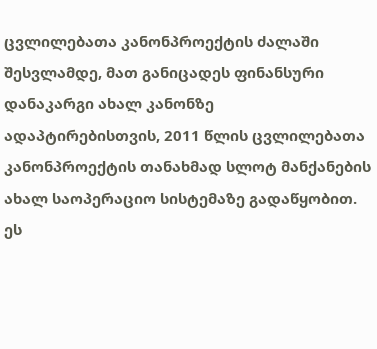ცვლილებათა კანონპროექტის ძალაში შესვლამდე, მათ განიცადეს ფინანსური დანაკარგი ახალ კანონზე ადაპტირებისთვის, 2011 წლის ცვლილებათა კანონპროექტის თანახმად სლოტ მანქანების ახალ საოპერაციო სისტემაზე გადაწყობით. ეს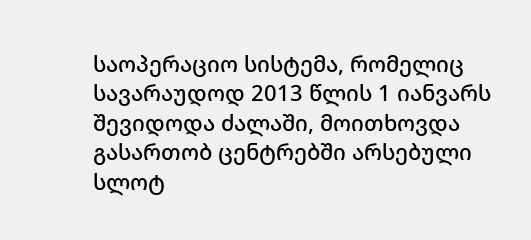საოპერაციო სისტემა, რომელიც სავარაუდოდ 2013 წლის 1 იანვარს შევიდოდა ძალაში, მოითხოვდა გასართობ ცენტრებში არსებული სლოტ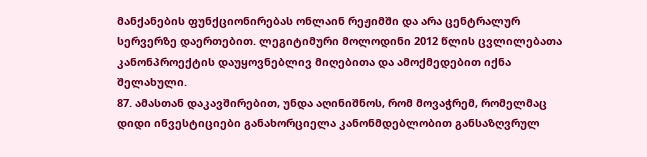მანქანების ფუნქციონირებას ონლაინ რეჟიმში და არა ცენტრალურ სერვერზე დაერთებით. ლეგიტიმური მოლოდინი 2012 წლის ცვლილებათა კანონპროექტის დაუყოვნებლივ მიღებითა და ამოქმედებით იქნა შელახული.
87. ამასთან დაკავშირებით, უნდა აღინიშნოს, რომ მოვაჭრემ, რომელმაც დიდი ინვესტიციები განახორციელა კანონმდებლობით განსაზღვრულ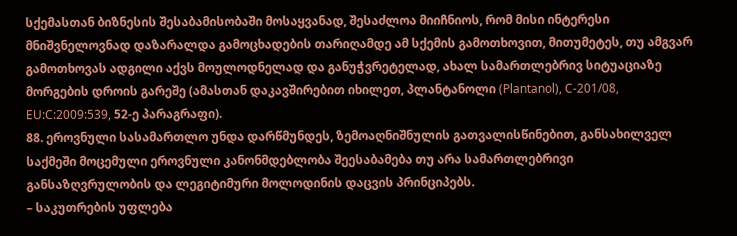სქემასთან ბიზნესის შესაბამისობაში მოსაყვანად, შესაძლოა მიიჩნიოს, რომ მისი ინტერესი მნიშვნელოვნად დაზარალდა გამოცხადების თარიღამდე ამ სქემის გამოთხოვით, მითუმეტეს, თუ ამგვარ გამოთხოვას ადგილი აქვს მოულოდნელად და განუჭვრეტელად, ახალ სამართლებრივ სიტუაციაზე მორგების დროის გარეშე (ამასთან დაკავშირებით იხილეთ, პლანტანოლი (Plantanol), C‑201/08, EU:C:2009:539, 52-ე პარაგრაფი).
88. ეროვნული სასამართლო უნდა დარწმუნდეს, ზემოაღნიშნულის გათვალისწინებით, განსახილველ საქმეში მოცემული ეროვნული კანონმდებლობა შეესაბამება თუ არა სამართლებრივი განსაზღვრულობის და ლეგიტიმური მოლოდინის დაცვის პრინციპებს.
– საკუთრების უფლება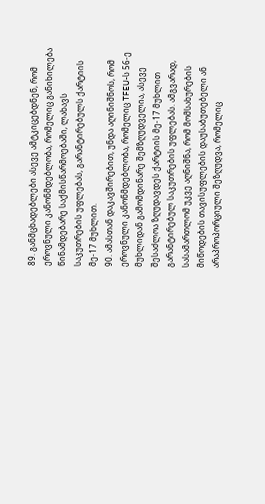89. განმცხადებლები ასევე ამტკიცებდნენ, რომ ეროვნული კანონმდებლობა, რომელიც განიხილება წინამდებარე საქმისწარმოებაში, ლახავს საკუთრების უფლებას, გარანტირებულს ქარტიის მე-17 მუხლით.
90. ამასთან დაკავშირებით, უნდა აღინიშნოს, რომ ეროვნული კანონმდებლობა, რომელიც TFEU-ს 56-ე მუხლიდან გამომდინარე შემზღუდველია, ასევე შესაძლოა ზღუდავდეს ქარტიის მე-17 მუხლით გარანტირებულ საკუთრების უფლებას. ამგვარად, სასამართლომ უკვე აღნიშნა, რომ მომსახურების მიწოდების თავისუფლების დაუსაბუთებელი ან არაპროპორციული შეზღუდვა, რომელიც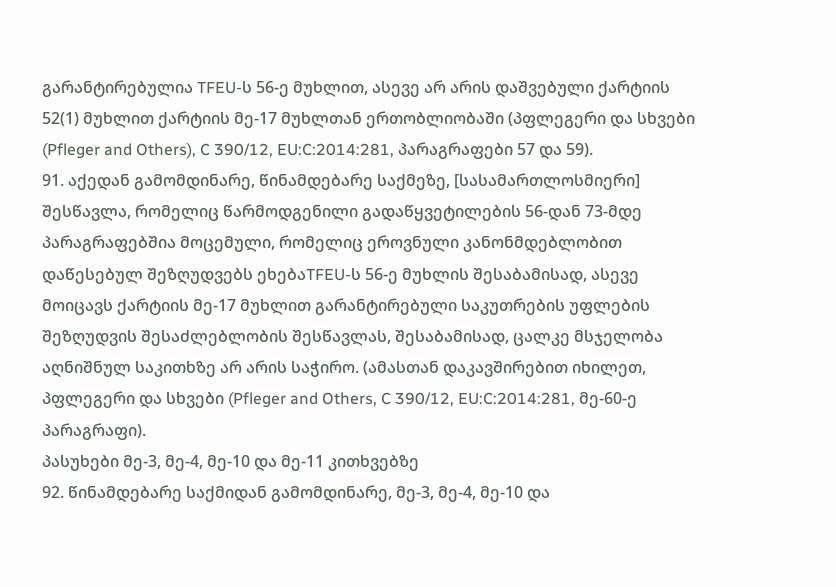გარანტირებულია TFEU-ს 56-ე მუხლით, ასევე არ არის დაშვებული ქარტიის 52(1) მუხლით ქარტიის მე-17 მუხლთან ერთობლიობაში (პფლეგერი და სხვები (Pfleger and Others), C 390/12, EU:C:2014:281, პარაგრაფები 57 და 59).
91. აქედან გამომდინარე, წინამდებარე საქმეზე, [სასამართლოსმიერი] შესწავლა, რომელიც წარმოდგენილი გადაწყვეტილების 56-დან 73-მდე პარაგრაფებშია მოცემული, რომელიც ეროვნული კანონმდებლობით დაწესებულ შეზღუდვებს ეხებაTFEU-ს 56-ე მუხლის შესაბამისად, ასევე მოიცავს ქარტიის მე-17 მუხლით გარანტირებული საკუთრების უფლების შეზღუდვის შესაძლებლობის შესწავლას, შესაბამისად, ცალკე მსჯელობა აღნიშნულ საკითხზე არ არის საჭირო. (ამასთან დაკავშირებით იხილეთ, პფლეგერი და სხვები (Pfleger and Others, C 390/12, EU:C:2014:281, მე-60-ე პარაგრაფი).
პასუხები მე-3, მე-4, მე-10 და მე-11 კითხვებზე
92. წინამდებარე საქმიდან გამომდინარე, მე-3, მე-4, მე-10 და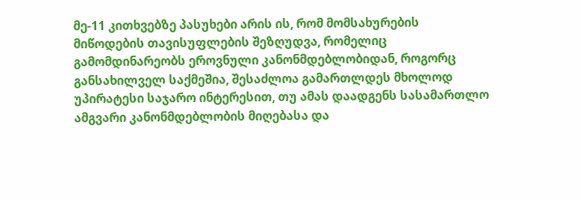მე-11 კითხვებზე პასუხები არის ის, რომ მომსახურების მიწოდების თავისუფლების შეზღუდვა, რომელიც გამომდინარეობს ეროვნული კანონმდებლობიდან, როგორც განსახილველ საქმეშია, შესაძლოა გამართლდეს მხოლოდ უპირატესი საჯარო ინტერესით, თუ ამას დაადგენს სასამართლო ამგვარი კანონმდებლობის მიღებასა და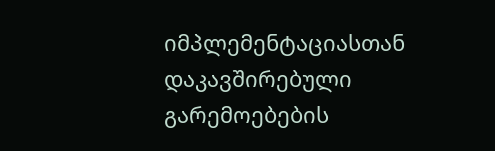იმპლემენტაციასთან დაკავშირებული გარემოებების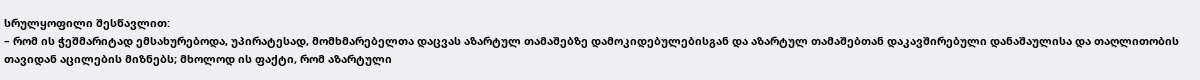სრულყოფილი შესწავლით:
– რომ ის ჭეშმარიტად ემსახურებოდა, უპირატესად, მომხმარებელთა დაცვას აზარტულ თამაშებზე დამოკიდებულებისგან და აზარტულ თამაშებთან დაკავშირებული დანაშაულისა და თაღლითობის თავიდან აცილების მიზნებს; მხოლოდ ის ფაქტი, რომ აზარტული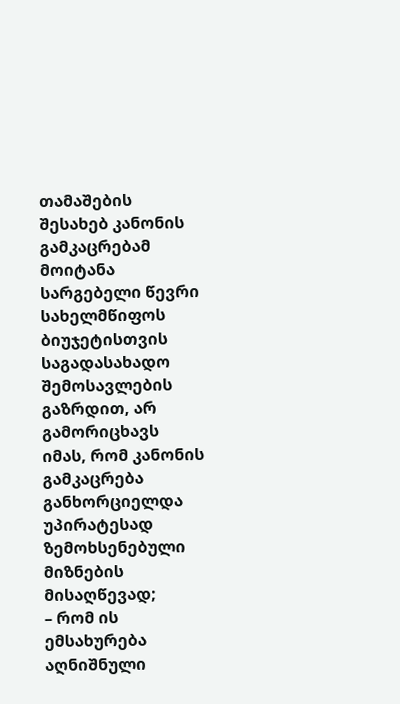თამაშების შესახებ კანონის გამკაცრებამ მოიტანა სარგებელი წევრი სახელმწიფოს ბიუჯეტისთვის საგადასახადო შემოსავლების გაზრდით, არ გამორიცხავს იმას, რომ კანონის გამკაცრება განხორციელდა უპირატესად ზემოხსენებული მიზნების მისაღწევად;
– რომ ის ემსახურება აღნიშნული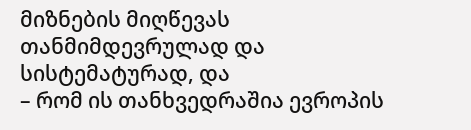მიზნების მიღწევას თანმიმდევრულად და სისტემატურად, და
– რომ ის თანხვედრაშია ევროპის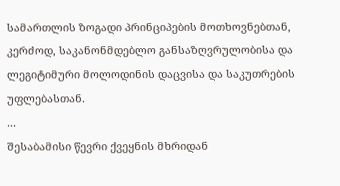სამართლის ზოგადი პრინციპების მოთხოვნებთან, კერძოდ, საკანონმდებლო განსაზღვრულობისა და ლეგიტიმური მოლოდინის დაცვისა და საკუთრების უფლებასთან.
...
შესაბამისი წევრი ქვეყნის მხრიდან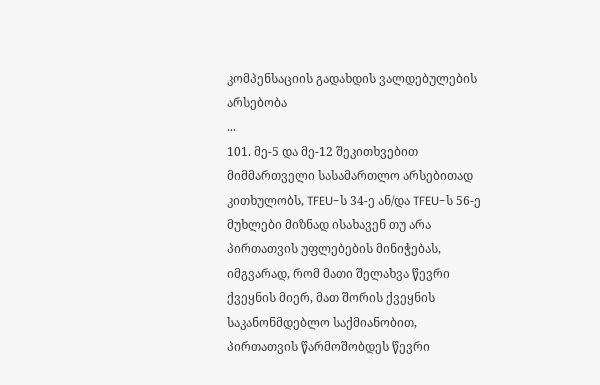კომპენსაციის გადახდის ვალდებულების არსებობა
...
101. მე-5 და მე-12 შეკითხვებით მიმმართველი სასამართლო არსებითად კითხულობს, TFEU-ს 34-ე ან/და TFEU-ს 56-ე მუხლები მიზნად ისახავენ თუ არა პირთათვის უფლებების მინიჭებას, იმგვარად, რომ მათი შელახვა წევრი ქვეყნის მიერ, მათ შორის ქვეყნის საკანონმდებლო საქმიანობით, პირთათვის წარმოშობდეს წევრი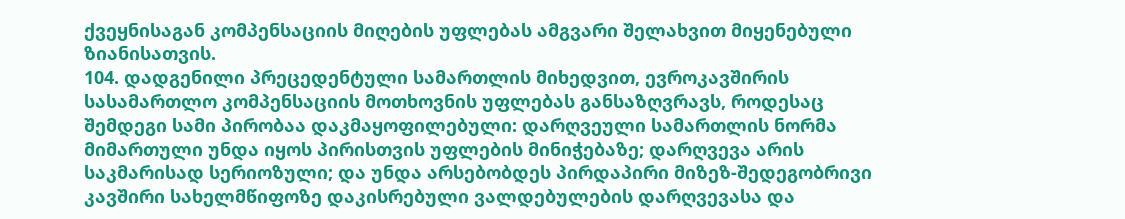ქვეყნისაგან კომპენსაციის მიღების უფლებას ამგვარი შელახვით მიყენებული ზიანისათვის.
104. დადგენილი პრეცედენტული სამართლის მიხედვით, ევროკავშირის სასამართლო კომპენსაციის მოთხოვნის უფლებას განსაზღვრავს, როდესაც შემდეგი სამი პირობაა დაკმაყოფილებული: დარღვეული სამართლის ნორმა მიმართული უნდა იყოს პირისთვის უფლების მინიჭებაზე; დარღვევა არის საკმარისად სერიოზული; და უნდა არსებობდეს პირდაპირი მიზეზ-შედეგობრივი კავშირი სახელმწიფოზე დაკისრებული ვალდებულების დარღვევასა და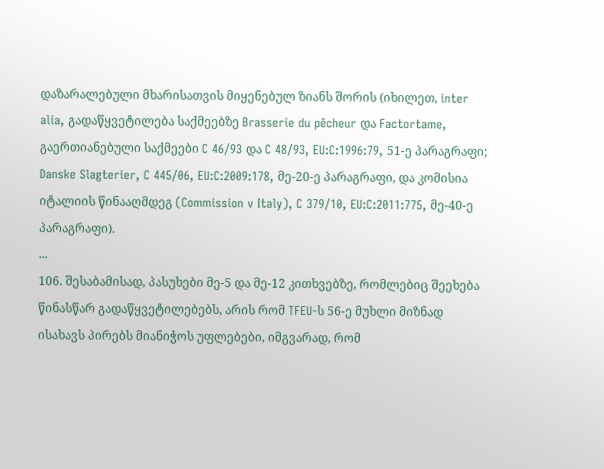დაზარალებული მხარისათვის მიყენებულ ზიანს შორის (იხილეთ, inter alia, გადაწყვეტილება საქმეებზე Brasserie du pêcheur და Factortame, გაერთიანებული საქმეები C 46/93 და C 48/93, EU:C:1996:79, 51-ე პარაგრაფი; Danske Slagterier, C 445/06, EU:C:2009:178, მე-20-ე პარაგრაფი, და კომისია იტალიის წინააღმდეგ (Commission v Italy), C 379/10, EU:C:2011:775, მე-40-ე პარაგრაფი).
...
106. შესაბამისად, პასუხები მე-5 და მე-12 კითხვებზე, რომლებიც შეეხება წინასწარ გადაწყვეტილებებს, არის რომ TFEU-ს 56-ე მუხლი მიზნად ისახავს პირებს მიანიჭოს უფლებები, იმგვარად, რომ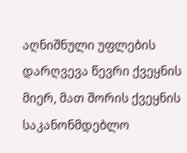აღნიშნული უფლების დარღვევა წევრი ქვეყნის მიერ, მათ შორის ქვეყნის საკანონმდებლო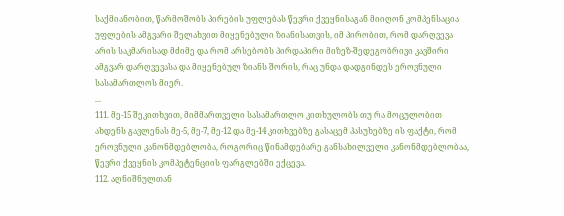საქმიანობით, წარმოშობს პირების უფლებას წევრი ქვეყნისაგან მიიღონ კომპენსაცია უფლების ამგვარი შელახვით მიყენებული ზიანისათვის, იმ პირობით, რომ დარღვევა არის საკმარისად მძიმე და რომ არსებობს პირდაპირი მიზეზ-შედეგობრივი კავშირი ამგვარ დარღვევასა და მიყენებულ ზიანს შორის, რაც უნდა დადგინდეს ეროვნული სასამართლოს მიერ.
...
111. მე-15 შეკითხვით, მიმმართველი სასამართლო კითხულობს თუ რა მოცულობით ახდენს გავლენას მე-5, მე-7, მე-12 და მე-14 კითხვებზე გასაცემ პასუხებზე ის ფაქტი, რომ ეროვნული კანონმდებლობა, როგორიც წინამდებარე განსახილველი კანონმდებლობაა, წევრი ქვეყნის კომპეტენციის ფარგლებში ექცევა.
112. აღნიშნულთან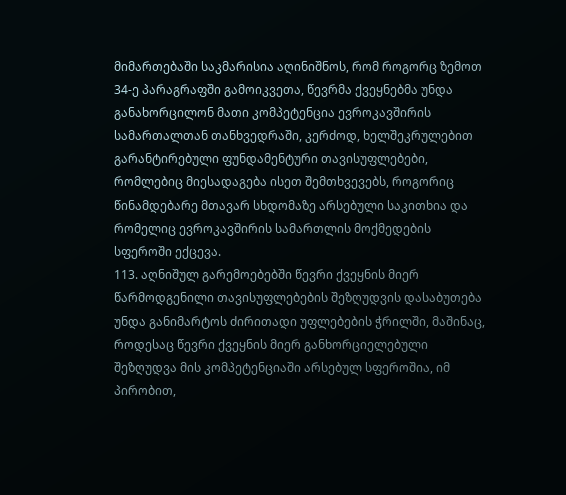მიმართებაში საკმარისია აღინიშნოს, რომ როგორც ზემოთ 34-ე პარაგრაფში გამოიკვეთა, წევრმა ქვეყნებმა უნდა განახორცილონ მათი კომპეტენცია ევროკავშირის სამართალთან თანხვედრაში, კერძოდ, ხელშეკრულებით გარანტირებული ფუნდამენტური თავისუფლებები, რომლებიც მიესადაგება ისეთ შემთხვევებს, როგორიც წინამდებარე მთავარ სხდომაზე არსებული საკითხია და რომელიც ევროკავშირის სამართლის მოქმედების სფეროში ექცევა.
113. აღნიშულ გარემოებებში წევრი ქვეყნის მიერ წარმოდგენილი თავისუფლებების შეზღუდვის დასაბუთება უნდა განიმარტოს ძირითადი უფლებების ჭრილში, მაშინაც, როდესაც წევრი ქვეყნის მიერ განხორციელებული შეზღუდვა მის კომპეტენციაში არსებულ სფეროშია, იმ პირობით,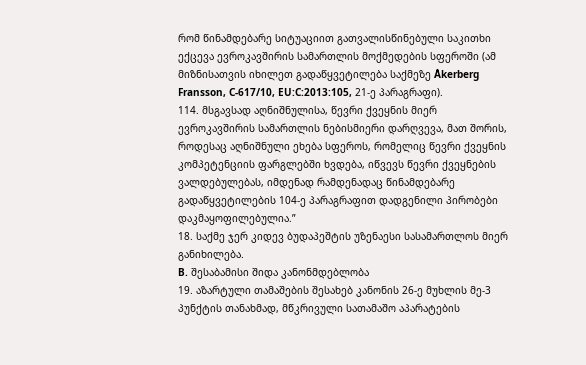რომ წინამდებარე სიტუაციით გათვალისწინებული საკითხი ექცევა ევროკავშირის სამართლის მოქმედების სფეროში (ამ მიზნისათვის იხილეთ გადაწყვეტილება საქმეზე Åkerberg Fransson, C‑617/10, EU:C:2013:105, 21-ე პარაგრაფი).
114. მსგავსად აღნიშნულისა, წევრი ქვეყნის მიერ ევროკავშირის სამართლის ნებისმიერი დარღვევა, მათ შორის, როდესაც აღნიშნული ეხება სფეროს, რომელიც წევრი ქვეყნის კომპეტენციის ფარგლებში ხვდება, იწვევს წევრი ქვეყნების ვალდებულებას, იმდენად რამდენადაც წინამდებარე გადაწყვეტილების 104-ე პარაგრაფით დადგენილი პირობები დაკმაყოფილებულია.”
18. საქმე ჯერ კიდევ ბუდაპეშტის უზენაესი სასამართლოს მიერ განიხილება.
B. შესაბამისი შიდა კანონმდებლობა
19. აზარტული თამაშების შესახებ კანონის 26-ე მუხლის მე-3 პუნქტის თანახმად, მწკრივული სათამაშო აპარატების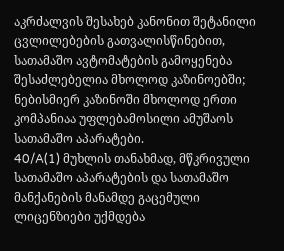აკრძალვის შესახებ კანონით შეტანილი ცვლილებების გათვალისწინებით, სათამაშო ავტომატების გამოყენება შესაძლებელია მხოლოდ კაზინოებში; ნებისმიერ კაზინოში მხოლოდ ერთი კომპანიაა უფლებამოსილი ამუშაოს სათამაშო აპარატები.
40/A(1) მუხლის თანახმად, მწკრივული სათამაშო აპარატების და სათამაშო მანქანების მანამდე გაცემული ლიცენზიები უქმდება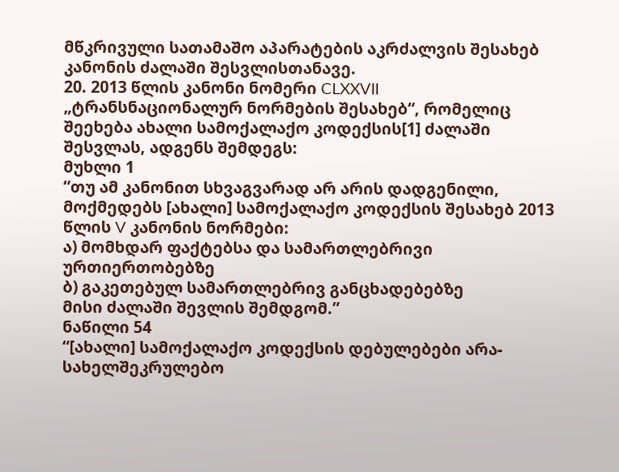მწკრივული სათამაშო აპარატების აკრძალვის შესახებ კანონის ძალაში შესვლისთანავე.
20. 2013 წლის კანონი ნომერი CLXXVII „ტრანსნაციონალურ ნორმების შესახებ“, რომელიც შეეხება ახალი სამოქალაქო კოდექსის[1] ძალაში შესვლას, ადგენს შემდეგს:
მუხლი 1
“თუ ამ კანონით სხვაგვარად არ არის დადგენილი, მოქმედებს [ახალი] სამოქალაქო კოდექსის შესახებ 2013 წლის V კანონის ნორმები:
ა) მომხდარ ფაქტებსა და სამართლებრივი ურთიერთობებზე
ბ) გაკეთებულ სამართლებრივ განცხადებებზე
მისი ძალაში შევლის შემდგომ.”
ნაწილი 54
“[ახალი] სამოქალაქო კოდექსის დებულებები არა-სახელშეკრულებო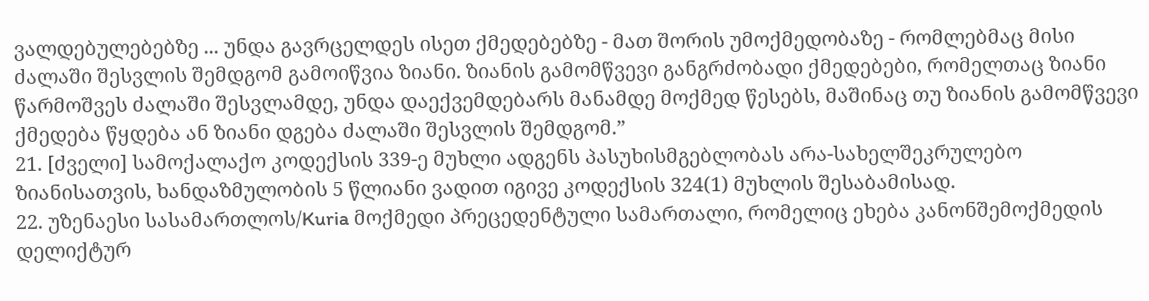ვალდებულებებზე ... უნდა გავრცელდეს ისეთ ქმედებებზე - მათ შორის უმოქმედობაზე - რომლებმაც მისი ძალაში შესვლის შემდგომ გამოიწვია ზიანი. ზიანის გამომწვევი განგრძობადი ქმედებები, რომელთაც ზიანი წარმოშვეს ძალაში შესვლამდე, უნდა დაექვემდებარს მანამდე მოქმედ წესებს, მაშინაც თუ ზიანის გამომწვევი ქმედება წყდება ან ზიანი დგება ძალაში შესვლის შემდგომ.”
21. [ძველი] სამოქალაქო კოდექსის 339-ე მუხლი ადგენს პასუხისმგებლობას არა-სახელშეკრულებო ზიანისათვის, ხანდაზმულობის 5 წლიანი ვადით იგივე კოდექსის 324(1) მუხლის შესაბამისად.
22. უზენაესი სასამართლოს/Kuria მოქმედი პრეცედენტული სამართალი, რომელიც ეხება კანონშემოქმედის დელიქტურ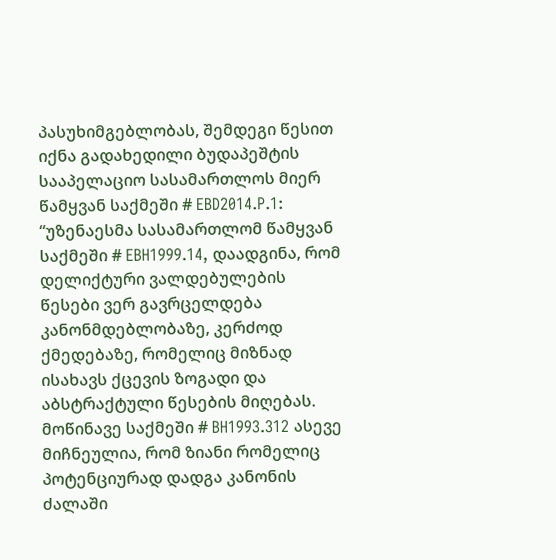პასუხიმგებლობას, შემდეგი წესით იქნა გადახედილი ბუდაპეშტის სააპელაციო სასამართლოს მიერ წამყვან საქმეში # EBD2014.P.1:
“უზენაესმა სასამართლომ წამყვან საქმეში # EBH1999.14, დაადგინა, რომ დელიქტური ვალდებულების წესები ვერ გავრცელდება კანონმდებლობაზე, კერძოდ ქმედებაზე, რომელიც მიზნად ისახავს ქცევის ზოგადი და აბსტრაქტული წესების მიღებას. მოწინავე საქმეში # BH1993.312 ასევე მიჩნეულია, რომ ზიანი რომელიც პოტენციურად დადგა კანონის ძალაში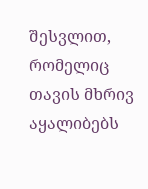შესვლით, რომელიც თავის მხრივ აყალიბებს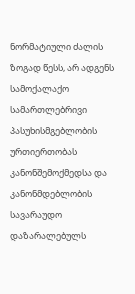ნორმატიული ძალის ზოგად წესს, არ ადგენს სამოქალაქო სამართლებრივი პასუხისმგებლობის ურთიერთობას კანონშემოქმედსა და კანონმდებლობის სავარაუდო დაზარალებულს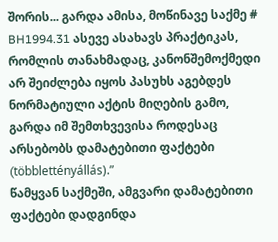შორის... გარდა ამისა, მოწინავე საქმე # BH1994.31 ასევე ასახავს პრაქტიკას, რომლის თანახმადაც, კანონშემოქმედი არ შეიძლება იყოს პასუხს აგებდეს ნორმატიული აქტის მიღების გამო, გარდა იმ შემთხვევისა როდესაც არსებობს დამატებითი ფაქტები (többlettényállás).”
წამყვან საქმეში, ამგვარი დამატებითი ფაქტები დადგინდა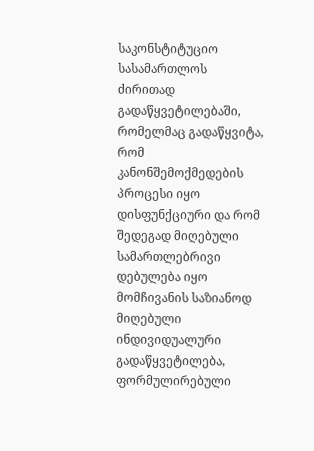საკონსტიტუციო სასამართლოს ძირითად გადაწყვეტილებაში, რომელმაც გადაწყვიტა, რომ კანონშემოქმედების პროცესი იყო დისფუნქციური და რომ შედეგად მიღებული სამართლებრივი დებულება იყო მომჩივანის საზიანოდ მიღებული ინდივიდუალური გადაწყვეტილება, ფორმულირებული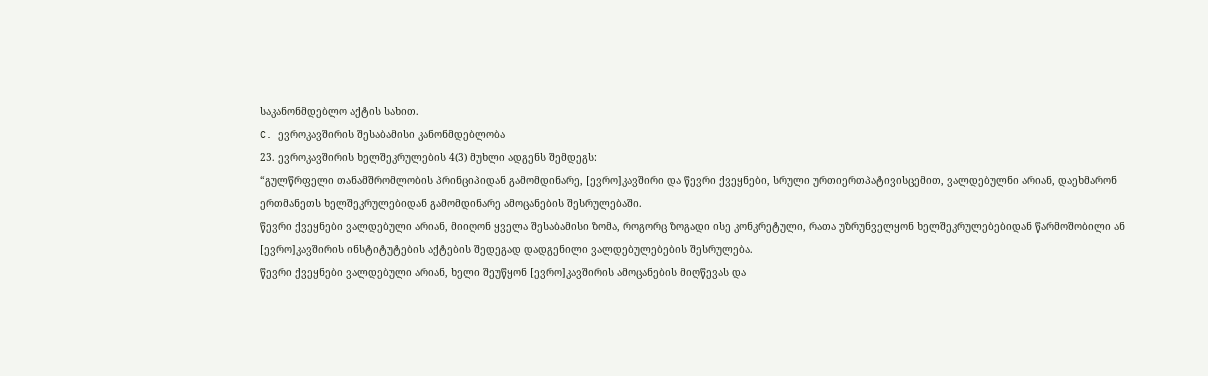საკანონმდებლო აქტის სახით.
C. ევროკავშირის შესაბამისი კანონმდებლობა
23. ევროკავშირის ხელშეკრულების 4(3) მუხლი ადგენს შემდეგს:
“გულწრფელი თანამშრომლობის პრინციპიდან გამომდინარე, [ევრო]კავშირი და წევრი ქვეყნები, სრული ურთიერთპატივისცემით, ვალდებულნი არიან, დაეხმარონ ერთმანეთს ხელშეკრულებიდან გამომდინარე ამოცანების შესრულებაში.
წევრი ქვეყნები ვალდებული არიან, მიიღონ ყველა შესაბამისი ზომა, როგორც ზოგადი ისე კონკრეტული, რათა უზრუნველყონ ხელშეკრულებებიდან წარმოშობილი ან [ევრო]კავშირის ინსტიტუტების აქტების შედეგად დადგენილი ვალდებულებების შესრულება.
წევრი ქვეყნები ვალდებული არიან, ხელი შეუწყონ [ევრო]კავშირის ამოცანების მიღწევას და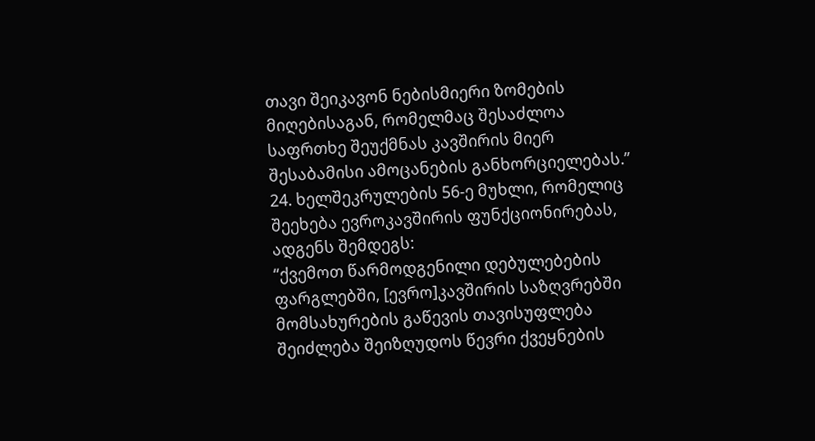თავი შეიკავონ ნებისმიერი ზომების მიღებისაგან, რომელმაც შესაძლოა საფრთხე შეუქმნას კავშირის მიერ შესაბამისი ამოცანების განხორციელებას.”
24. ხელშეკრულების 56-ე მუხლი, რომელიც შეეხება ევროკავშირის ფუნქციონირებას, ადგენს შემდეგს:
“ქვემოთ წარმოდგენილი დებულებების ფარგლებში, [ევრო]კავშირის საზღვრებში მომსახურების გაწევის თავისუფლება შეიძლება შეიზღუდოს წევრი ქვეყნების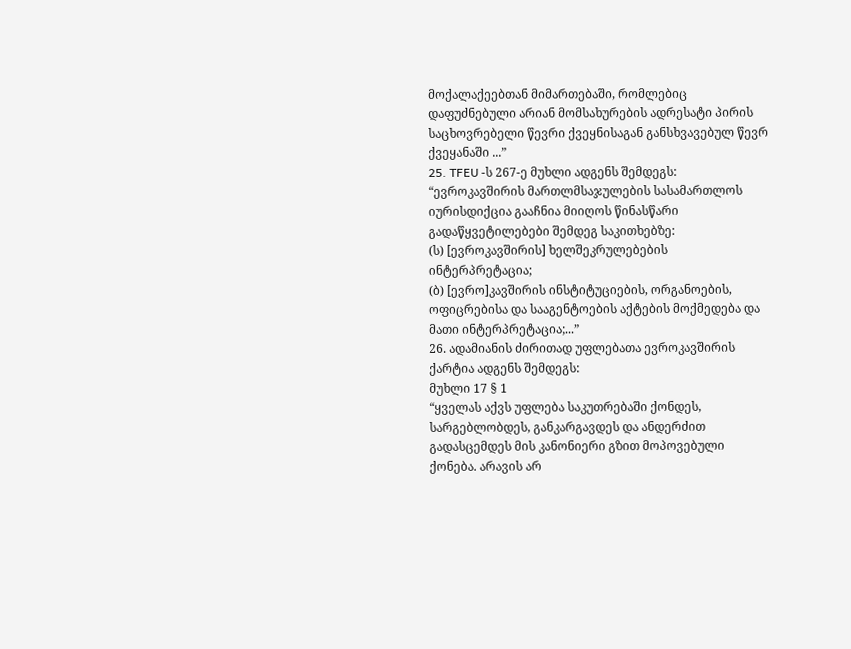მოქალაქეებთან მიმართებაში, რომლებიც დაფუძნებული არიან მომსახურების ადრესატი პირის საცხოვრებელი წევრი ქვეყნისაგან განსხვავებულ წევრ ქვეყანაში ...”
25. TFEU -ს 267-ე მუხლი ადგენს შემდეგს:
“ევროკავშირის მართლმსაჯულების სასამართლოს იურისდიქცია გააჩნია მიიღოს წინასწარი გადაწყვეტილებები შემდეგ საკითხებზე:
(ს) [ევროკავშირის] ხელშეკრულებების ინტერპრეტაცია;
(ბ) [ევრო]კავშირის ინსტიტუციების, ორგანოების, ოფიცრებისა და სააგენტოების აქტების მოქმედება და მათი ინტერპრეტაცია;...”
26. ადამიანის ძირითად უფლებათა ევროკავშირის ქარტია ადგენს შემდეგს:
მუხლი 17 § 1
“ყველას აქვს უფლება საკუთრებაში ქონდეს, სარგებლობდეს, განკარგავდეს და ანდერძით გადასცემდეს მის კანონიერი გზით მოპოვებული ქონება. არავის არ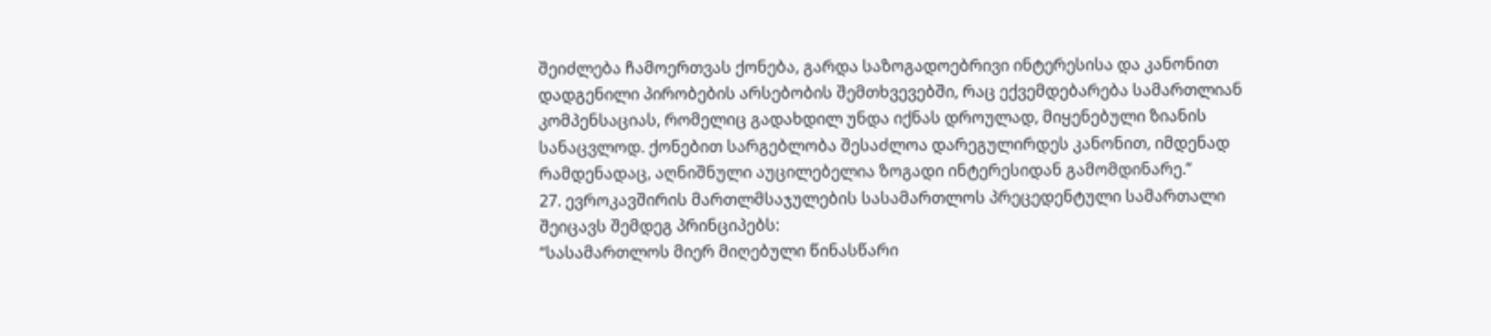შეიძლება ჩამოერთვას ქონება, გარდა საზოგადოებრივი ინტერესისა და კანონით დადგენილი პირობების არსებობის შემთხვევებში, რაც ექვემდებარება სამართლიან კომპენსაციას, რომელიც გადახდილ უნდა იქნას დროულად, მიყენებული ზიანის სანაცვლოდ. ქონებით სარგებლობა შესაძლოა დარეგულირდეს კანონით, იმდენად რამდენადაც, აღნიშნული აუცილებელია ზოგადი ინტერესიდან გამომდინარე.”
27. ევროკავშირის მართლმსაჯულების სასამართლოს პრეცედენტული სამართალი შეიცავს შემდეგ პრინციპებს:
“სასამართლოს მიერ მიღებული წინასწარი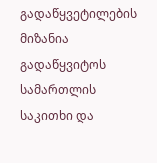გადაწყვეტილების მიზანია გადაწყვიტოს სამართლის საკითხი და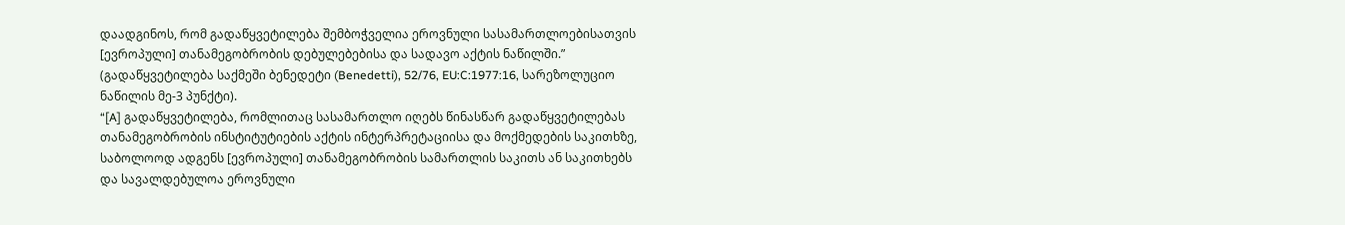დაადგინოს, რომ გადაწყვეტილება შემბოჭველია ეროვნული სასამართლოებისათვის [ევროპული] თანამეგობრობის დებულებებისა და სადავო აქტის ნაწილში.” (გადაწყვეტილება საქმეში ბენედეტი (Benedetti), 52/76, EU:C:1977:16, სარეზოლუციო ნაწილის მე-3 პუნქტი).
“[A] გადაწყვეტილება, რომლითაც სასამართლო იღებს წინასწარ გადაწყვეტილებას თანამეგობრობის ინსტიტუტიების აქტის ინტერპრეტაციისა და მოქმედების საკითხზე, საბოლოოდ ადგენს [ევროპული] თანამეგობრობის სამართლის საკითს ან საკითხებს და სავალდებულოა ეროვნული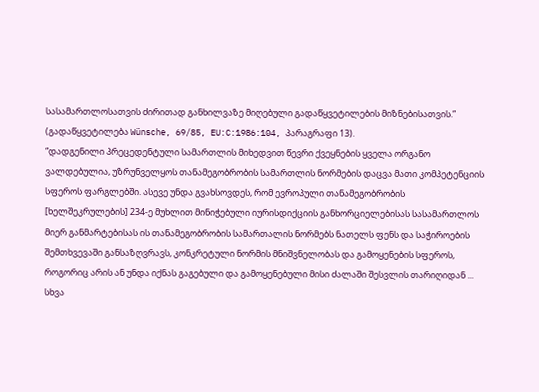სასამართლოსათვის ძირითად განხილვაზე მიღებული გადაწყვეტილების მიზნებისათვის.” (გადაწყვეტილება Wünsche, 69/85, EU:C:1986:104, პარაგრაფი 13).
“დადგენილი პრეცედენტული სამართლის მიხედვით წევრი ქვეყნების ყველა ორგანო ვალდებულია, უზრუნველყოს თანამეგობრობის სამართლის ნორმების დაცვა მათი კომპეტენციის სფეროს ფარგლებში. ასევე უნდა გვახსოვდეს, რომ ევროპული თანამეგობრობის [ხელშეკრულების] 234-ე მუხლით მინიჭებული იურისდიქციის განხორციელებისას სასამართლოს მიერ განმარტებისას ის თანამეგობრობის სამართალის ნორმებს ნათელს ფენს და საჭიროების შემთხვევაში განსაზღვრავს, კონკრეტული ნორმის მნიშვნელობას და გამოყენების სფეროს, როგორიც არის ან უნდა იქნას გაგებული და გამოყენებული მისი ძალაში შესვლის თარიღიდან ... სხვა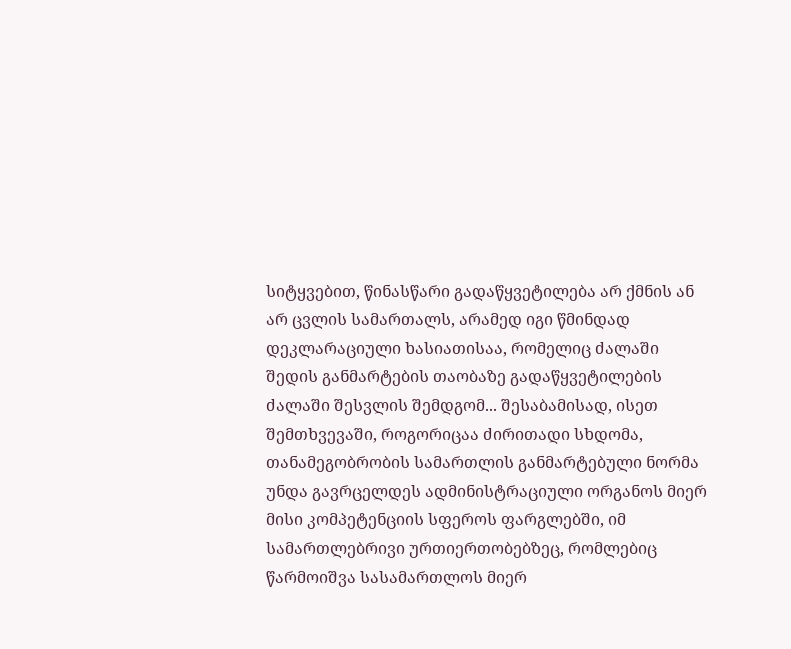სიტყვებით, წინასწარი გადაწყვეტილება არ ქმნის ან არ ცვლის სამართალს, არამედ იგი წმინდად დეკლარაციული ხასიათისაა, რომელიც ძალაში შედის განმარტების თაობაზე გადაწყვეტილების ძალაში შესვლის შემდგომ... შესაბამისად, ისეთ შემთხვევაში, როგორიცაა ძირითადი სხდომა, თანამეგობრობის სამართლის განმარტებული ნორმა უნდა გავრცელდეს ადმინისტრაციული ორგანოს მიერ მისი კომპეტენციის სფეროს ფარგლებში, იმ სამართლებრივი ურთიერთობებზეც, რომლებიც წარმოიშვა სასამართლოს მიერ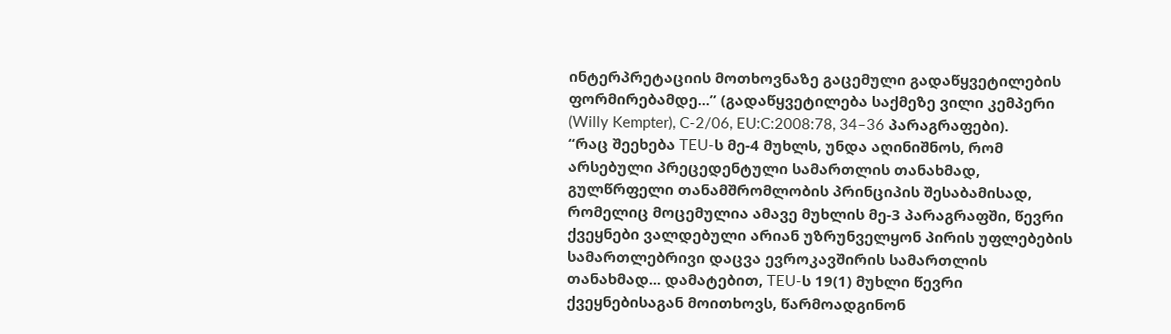ინტერპრეტაციის მოთხოვნაზე გაცემული გადაწყვეტილების ფორმირებამდე...” (გადაწყვეტილება საქმეზე ვილი კემპერი (Willy Kempter), C-2/06, EU:C:2008:78, 34–36 პარაგრაფები).
“რაც შეეხება TEU-ს მე-4 მუხლს, უნდა აღინიშნოს, რომ არსებული პრეცედენტული სამართლის თანახმად, გულწრფელი თანამშრომლობის პრინციპის შესაბამისად, რომელიც მოცემულია ამავე მუხლის მე-3 პარაგრაფში, წევრი ქვეყნები ვალდებული არიან უზრუნველყონ პირის უფლებების სამართლებრივი დაცვა ევროკავშირის სამართლის თანახმად... დამატებით, TEU-ს 19(1) მუხლი წევრი ქვეყნებისაგან მოითხოვს, წარმოადგინონ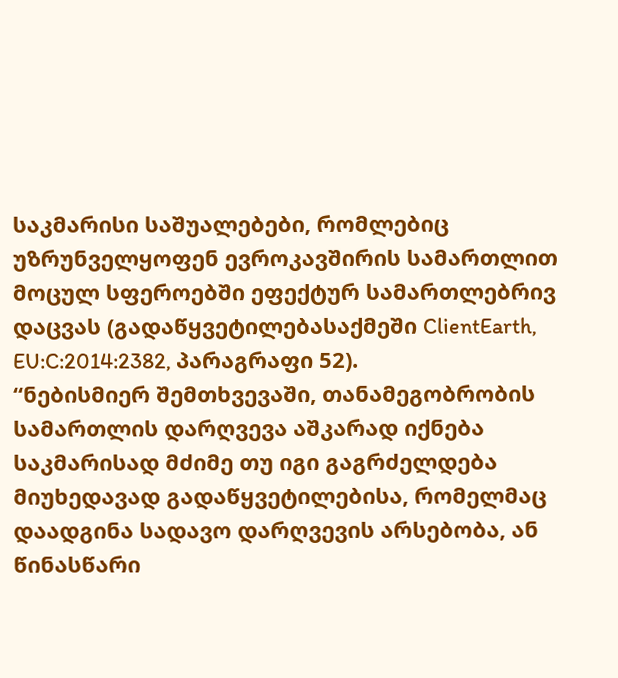საკმარისი საშუალებები, რომლებიც უზრუნველყოფენ ევროკავშირის სამართლით მოცულ სფეროებში ეფექტურ სამართლებრივ დაცვას (გადაწყვეტილებასაქმეში ClientEarth, EU:C:2014:2382, პარაგრაფი 52).
“ნებისმიერ შემთხვევაში, თანამეგობრობის სამართლის დარღვევა აშკარად იქნება საკმარისად მძიმე თუ იგი გაგრძელდება მიუხედავად გადაწყვეტილებისა, რომელმაც დაადგინა სადავო დარღვევის არსებობა, ან წინასწარი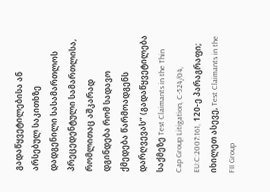გადაწყვეტილებისა ან არსებულ საკითხზე დადგენილი სასამართლოს პრეცედენტული სამართლისა, რომლითაც აშკარად დგინდება რომ სადავო ქმედება წარმოადგენს დარღვევას” (გადაწყვეტილება საქმეზე Test Claimants in the Thin Cap Group Litigation, C-524/04, EU:C:2007:161, 120-ე პარაგრაფი; იხილეთ ასევე, Test Claimants in the FII Group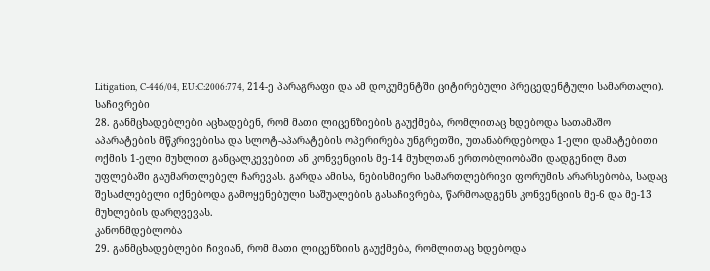Litigation, C-446/04, EU:C:2006:774, 214-ე პარაგრაფი და ამ დოკუმენტში ციტირებული პრეცედენტული სამართალი).
საჩივრები
28. განმცხადებლები აცხადებენ, რომ მათი ლიცენზიების გაუქმება, რომლითაც ხდებოდა სათამაშო აპარატების მწკრივებისა და სლოტ-აპარატების ოპერირება უნგრეთში, უთანაბრდებოდა 1-ელი დამატებითი ოქმის 1-ელი მუხლით განცალკევებით ან კონვენციის მე-14 მუხლთან ერთობლიობაში დადგენილ მათ უფლებაში გაუმართლებელ ჩარევას. გარდა ამისა, ნებისმიერი სამართლებრივი ფორუმის არარსებობა, სადაც შესაძლებელი იქნებოდა გამოყენებული საშუალების გასაჩივრება, წარმოადგენს კონვენციის მე-6 და მე-13 მუხლების დარღვევას.
კანონმდებლობა
29. განმცხადებლები ჩივიან, რომ მათი ლიცენზიის გაუქმება, რომლითაც ხდებოდა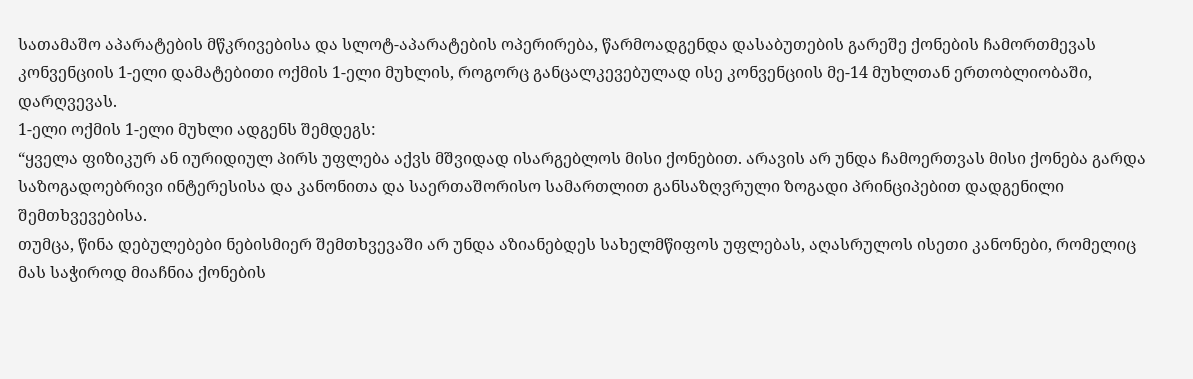სათამაშო აპარატების მწკრივებისა და სლოტ-აპარატების ოპერირება, წარმოადგენდა დასაბუთების გარეშე ქონების ჩამორთმევას კონვენციის 1-ელი დამატებითი ოქმის 1-ელი მუხლის, როგორც განცალკევებულად ისე კონვენციის მე-14 მუხლთან ერთობლიობაში, დარღვევას.
1-ელი ოქმის 1-ელი მუხლი ადგენს შემდეგს:
“ყველა ფიზიკურ ან იურიდიულ პირს უფლება აქვს მშვიდად ისარგებლოს მისი ქონებით. არავის არ უნდა ჩამოერთვას მისი ქონება გარდა საზოგადოებრივი ინტერესისა და კანონითა და საერთაშორისო სამართლით განსაზღვრული ზოგადი პრინციპებით დადგენილი შემთხვევებისა.
თუმცა, წინა დებულებები ნებისმიერ შემთხვევაში არ უნდა აზიანებდეს სახელმწიფოს უფლებას, აღასრულოს ისეთი კანონები, რომელიც მას საჭიროდ მიაჩნია ქონების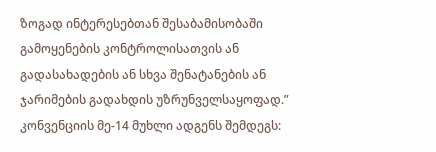ზოგად ინტერესებთან შესაბამისობაში გამოყენების კონტროლისათვის ან გადასახადების ან სხვა შენატანების ან ჯარიმების გადახდის უზრუნველსაყოფად.”
კონვენციის მე-14 მუხლი ადგენს შემდეგს: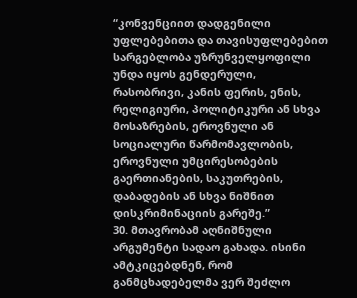“კონვენციით დადგენილი უფლებებითა და თავისუფლებებით სარგებლობა უზრუნველყოფილი უნდა იყოს გენდერული, რასობრივი, კანის ფერის, ენის, რელიგიური, პოლიტიკური ან სხვა მოსაზრების, ეროვნული ან სოციალური წარმომავლობის, ეროვნული უმცირესობების გაერთიანების, საკუთრების, დაბადების ან სხვა ნიშნით დისკრიმინაციის გარეშე.”
30. მთავრობამ აღნიშნული არგუმენტი სადაო გახადა. ისინი ამტკიცებდნენ, რომ განმცხადებელმა ვერ შეძლო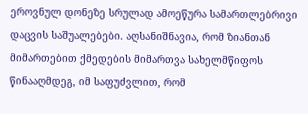ეროვნულ დონეზე სრულად ამოეწურა სამართლებრივი დაცვის საშუალებები. აღსანიშნავია, რომ ზიანთან მიმართებით ქმედების მიმართვა სახელმწიფოს წინააღმდეგ, იმ საფუძვლით, რომ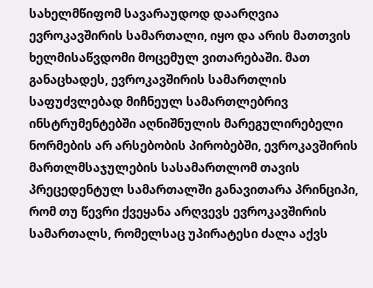სახელმწიფომ სავარაუდოდ დაარღვია ევროკავშირის სამართალი, იყო და არის მათთვის ხელმისაწვდომი მოცემულ ვითარებაში. მათ განაცხადეს, ევროკავშირის სამართლის საფუძვლებად მიჩნეულ სამართლებრივ ინსტრუმენტებში აღნიშნულის მარეგულირებელი ნორმების არ არსებობის პირობებში, ევროკავშირის მართლმსაჯულების სასამართლომ თავის პრეცედენტულ სამართალში განავითარა პრინციპი, რომ თუ წევრი ქვეყანა არღვევს ევროკავშირის სამართალს, რომელსაც უპირატესი ძალა აქვს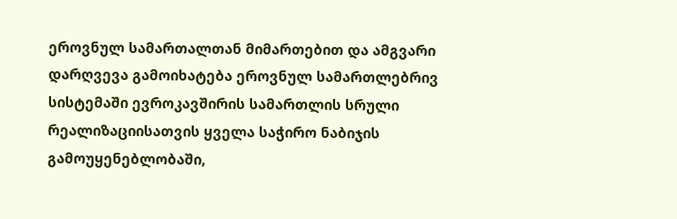ეროვნულ სამართალთან მიმართებით და ამგვარი დარღვევა გამოიხატება ეროვნულ სამართლებრივ სისტემაში ევროკავშირის სამართლის სრული რეალიზაციისათვის ყველა საჭირო ნაბიჯის გამოუყენებლობაში,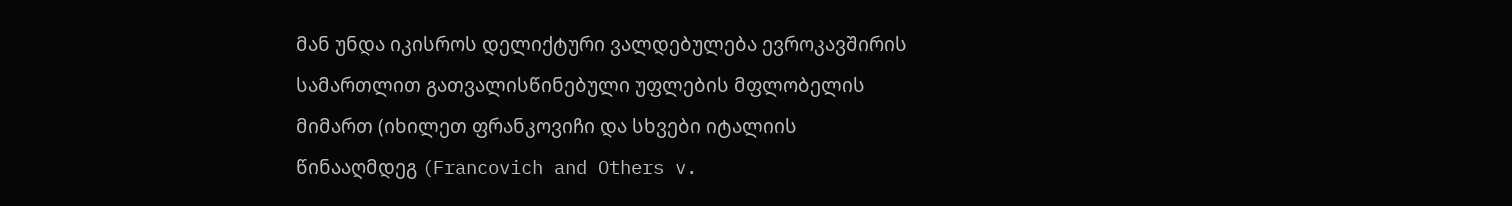მან უნდა იკისროს დელიქტური ვალდებულება ევროკავშირის სამართლით გათვალისწინებული უფლების მფლობელის მიმართ (იხილეთ ფრანკოვიჩი და სხვები იტალიის წინააღმდეგ (Francovich and Others v.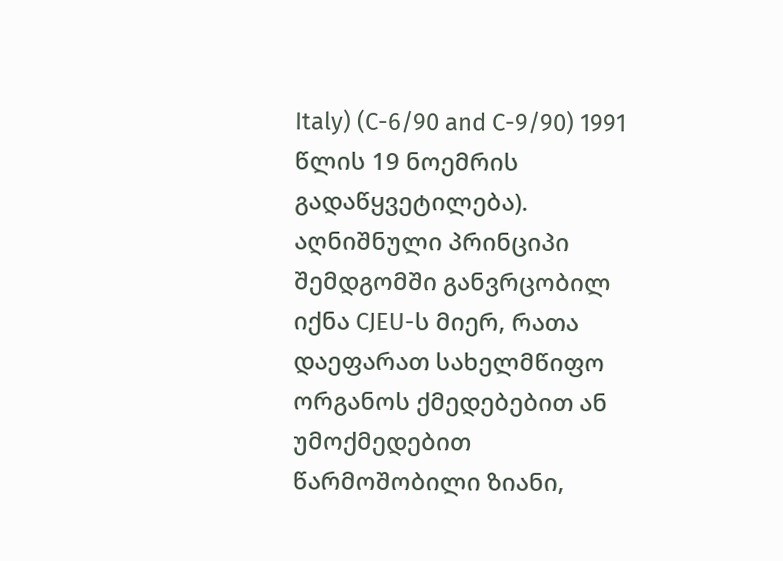Italy) (C-6/90 and C-9/90) 1991 წლის 19 ნოემრის გადაწყვეტილება). აღნიშნული პრინციპი შემდგომში განვრცობილ იქნა CJEU-ს მიერ, რათა დაეფარათ სახელმწიფო ორგანოს ქმედებებით ან უმოქმედებით წარმოშობილი ზიანი,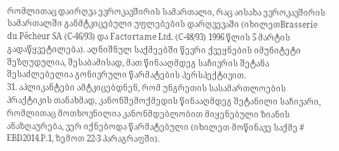რომლითაც დაირღვა ევროკავშირის სამართალი, რაც აისახა ევროკავშირის სამართალში განმტკიცებული უფლებების დარღვევაში (იხილეთBrasserie du Pêcheur SA (C-46/93) და Factortame Ltd. (C-48/93) 1996 წლის 5 მარტის გადაწყვეტილება). აღნიშნულ საქმეებში წევრი ქვეყნების იმუნიტეტი შეზღუდულია, შესაბამისად, მათ წინააღმდეგ საჩივრის შეტანა შესაძლებელია გონივრული წარმატების პერსპექტივით.
31. აპლიკანტები ამტკიცებდნენ, რომ უნგრეთის სასამართლოების პრაქტიკის თანახმად, კანონშემოქმედის წინააღმდეგ შეტანილი საჩივარი, რომლითაც მოთხოვნილია კანონმდებლობით მიყენებული ზიანის ანაზღაურება, ვერ იქნებოდა წარმატებული (იხილეთ მოწინავე საქმე # EBD2014.P.1, ზემოთ 22-3 პარაგრაფში).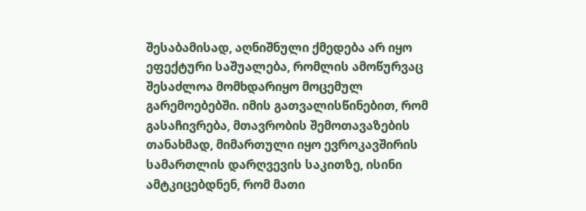შესაბამისად, აღნიშნული ქმედება არ იყო ეფექტური საშუალება, რომლის ამოწურვაც შესაძლოა მომხდარიყო მოცემულ გარემოებებში. იმის გათვალისწინებით, რომ გასაჩივრება, მთავრობის შემოთავაზების თანახმად, მიმართული იყო ევროკავშირის სამართლის დარღვევის საკითზე, ისინი ამტკიცებდნენ, რომ მათი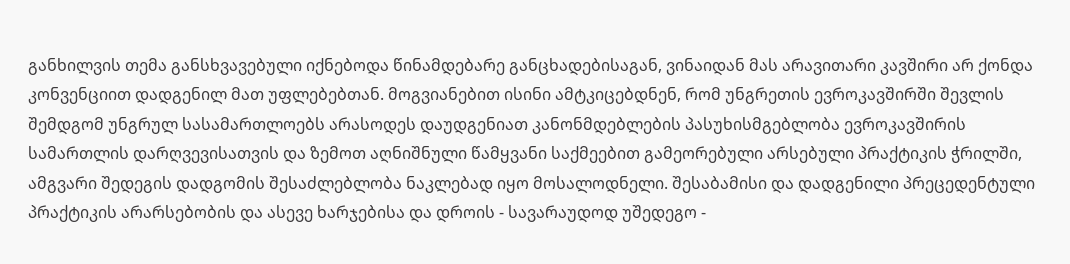განხილვის თემა განსხვავებული იქნებოდა წინამდებარე განცხადებისაგან, ვინაიდან მას არავითარი კავშირი არ ქონდა კონვენციით დადგენილ მათ უფლებებთან. მოგვიანებით ისინი ამტკიცებდნენ, რომ უნგრეთის ევროკავშირში შევლის შემდგომ უნგრულ სასამართლოებს არასოდეს დაუდგენიათ კანონმდებლების პასუხისმგებლობა ევროკავშირის სამართლის დარღვევისათვის და ზემოთ აღნიშნული წამყვანი საქმეებით გამეორებული არსებული პრაქტიკის ჭრილში, ამგვარი შედეგის დადგომის შესაძლებლობა ნაკლებად იყო მოსალოდნელი. შესაბამისი და დადგენილი პრეცედენტული პრაქტიკის არარსებობის და ასევე ხარჯებისა და დროის - სავარაუდოდ უშედეგო -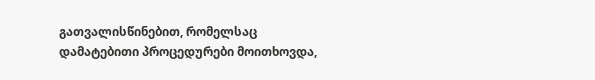გათვალისწინებით, რომელსაც დამატებითი პროცედურები მოითხოვდა,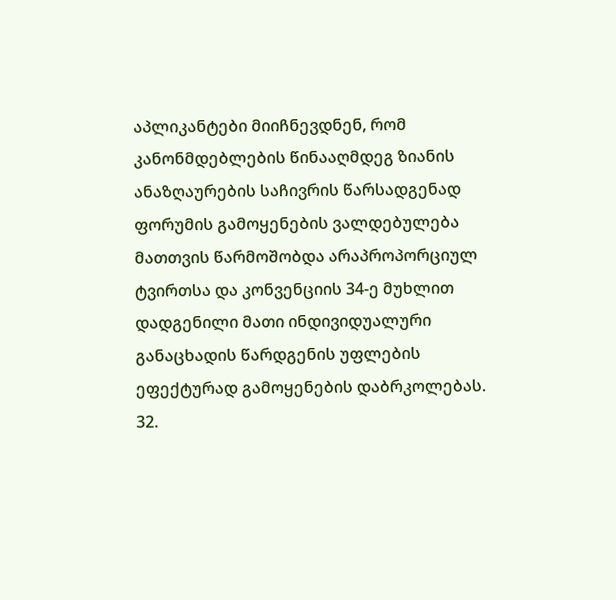აპლიკანტები მიიჩნევდნენ, რომ კანონმდებლების წინააღმდეგ ზიანის ანაზღაურების საჩივრის წარსადგენად ფორუმის გამოყენების ვალდებულება მათთვის წარმოშობდა არაპროპორციულ ტვირთსა და კონვენციის 34-ე მუხლით დადგენილი მათი ინდივიდუალური განაცხადის წარდგენის უფლების ეფექტურად გამოყენების დაბრკოლებას.
32.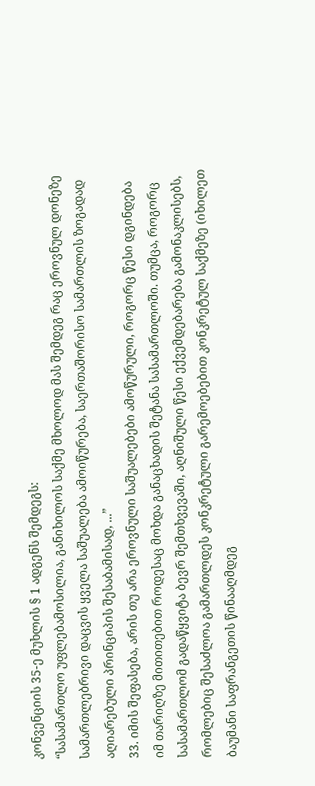კონვენციის 35-ე მუხლის § 1 ადგენს შემდეგს:
“სასამართლო უფლებამოსილია, განიხილოს საქმე მხოლოდ მას შემდეგ რაც ეროვნულ დონეზე სამართლებრივი დაცვის ყველა საშუალება ამოიწურება, საერთაშორისო სამართლის ზოგადად აღიარებული პრინციპის შესაბამისად, ...”
33. იმის შეფასება, არის თუ არა ეროვნული საშუალებები ამოწურული, როგორც წესი დგინდება იმ თარიღზე მითითებით როდესაც მოხდა განაცხადის შეტანა სასამართლოში. თუმცა, როგორც სასამართლომ გადაწყვიტა ბევრ შემთხვევაში, აღნიშული წესი ექვემდებარება გამონაკლისებს, რომლებიც შესაძლოა გამართლდეს კონკრეტული გარემოებებით კონკრეტულ საქმეზე (იხილეთ ბაუმანი საფრანგეთის წინააღმდეგ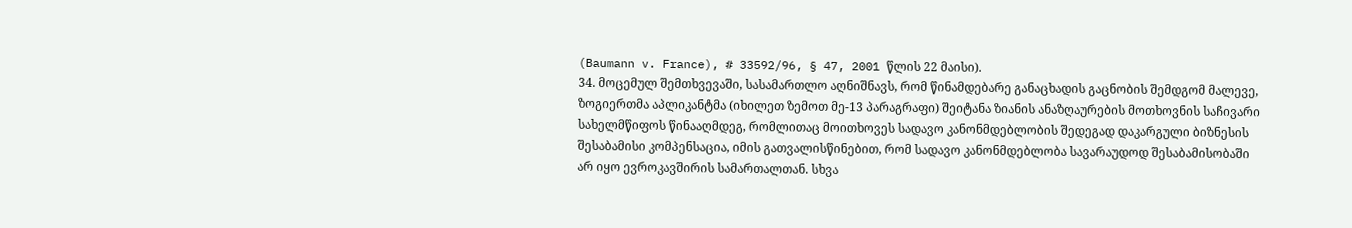(Baumann v. France), # 33592/96, § 47, 2001 წლის 22 მაისი).
34. მოცემულ შემთხვევაში, სასამართლო აღნიშნავს, რომ წინამდებარე განაცხადის გაცნობის შემდგომ მალევე, ზოგიერთმა აპლიკანტმა (იხილეთ ზემოთ მე-13 პარაგრაფი) შეიტანა ზიანის ანაზღაურების მოთხოვნის საჩივარი სახელმწიფოს წინააღმდეგ, რომლითაც მოითხოვეს სადავო კანონმდებლობის შედეგად დაკარგული ბიზნესის შესაბამისი კომპენსაცია, იმის გათვალისწინებით, რომ სადავო კანონმდებლობა სავარაუდოდ შესაბამისობაში არ იყო ევროკავშირის სამართალთან. სხვა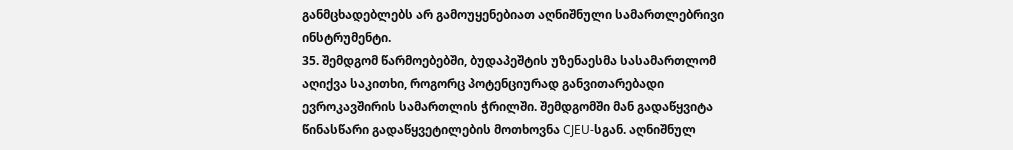განმცხადებლებს არ გამოუყენებიათ აღნიშნული სამართლებრივი ინსტრუმენტი.
35. შემდგომ წარმოებებში, ბუდაპეშტის უზენაესმა სასამართლომ აღიქვა საკითხი, როგორც პოტენციურად განვითარებადი ევროკავშირის სამართლის ჭრილში. შემდგომში მან გადაწყვიტა წინასწარი გადაწყვეტილების მოთხოვნა CJEU-სგან. აღნიშნულ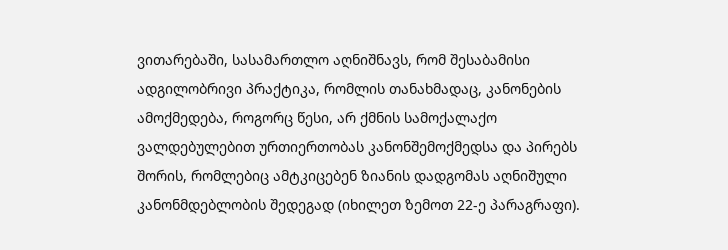ვითარებაში, სასამართლო აღნიშნავს, რომ შესაბამისი ადგილობრივი პრაქტიკა, რომლის თანახმადაც, კანონების ამოქმედება, როგორც წესი, არ ქმნის სამოქალაქო ვალდებულებით ურთიერთობას კანონშემოქმედსა და პირებს შორის, რომლებიც ამტკიცებენ ზიანის დადგომას აღნიშული კანონმდებლობის შედეგად (იხილეთ ზემოთ 22-ე პარაგრაფი).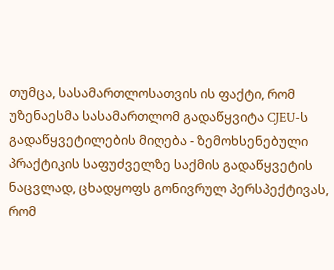თუმცა, სასამართლოსათვის ის ფაქტი, რომ უზენაესმა სასამართლომ გადაწყვიტა CJEU-ს გადაწყვეტილების მიღება - ზემოხსენებული პრაქტიკის საფუძველზე საქმის გადაწყვეტის ნაცვლად, ცხადყოფს გონივრულ პერსპექტივას, რომ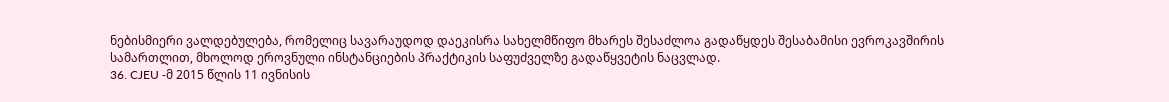ნებისმიერი ვალდებულება, რომელიც სავარაუდოდ დაეკისრა სახელმწიფო მხარეს შესაძლოა გადაწყდეს შესაბამისი ევროკავშირის სამართლით, მხოლოდ ეროვნული ინსტანციების პრაქტიკის საფუძველზე გადაწყვეტის ნაცვლად.
36. CJEU -მ 2015 წლის 11 ივნისის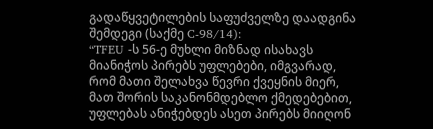გადაწყვეტილების საფუძველზე დაადგინა შემდეგი (საქმე C‑98/14):
“TFEU -ს 56-ე მუხლი მიზნად ისახავს მიანიჭოს პირებს უფლებები, იმგვარად, რომ მათი შელახვა წევრი ქვეყნის მიერ, მათ შორის საკანონმდებლო ქმედებებით, უფლებას ანიჭებდეს ასეთ პირებს მიიღონ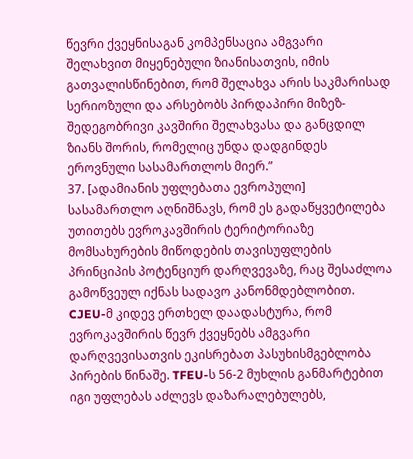წევრი ქვეყნისაგან კომპენსაცია ამგვარი შელახვით მიყენებული ზიანისათვის, იმის გათვალისწინებით, რომ შელახვა არის საკმარისად სერიოზული და არსებობს პირდაპირი მიზეზ-შედეგობრივი კავშირი შელახვასა და განცდილ ზიანს შორის, რომელიც უნდა დადგინდეს ეროვნული სასამართლოს მიერ.”
37. [ადამიანის უფლებათა ევროპული] სასამართლო აღნიშნავს, რომ ეს გადაწყვეტილება უთითებს ევროკავშირის ტერიტორიაზე მომსახურების მიწოდების თავისუფლების პრინციპის პოტენციურ დარღვევაზე, რაც შესაძლოა გამოწვეულ იქნას სადავო კანონმდებლობით. CJEU-მ კიდევ ერთხელ დაადასტურა, რომ ევროკავშირის წევრ ქვეყნებს ამგვარი დარღვევისათვის ეკისრებათ პასუხისმგებლობა პირების წინაშე. TFEU-ს 56-2 მუხლის განმარტებით იგი უფლებას აძლევს დაზარალებულებს,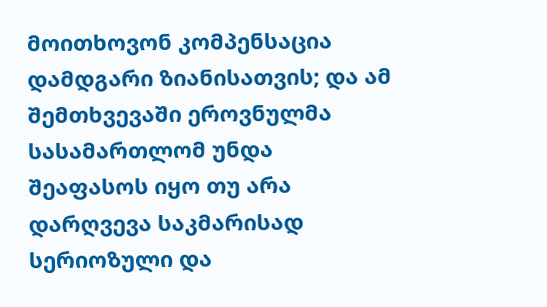მოითხოვონ კომპენსაცია დამდგარი ზიანისათვის; და ამ შემთხვევაში ეროვნულმა სასამართლომ უნდა შეაფასოს იყო თუ არა დარღვევა საკმარისად სერიოზული და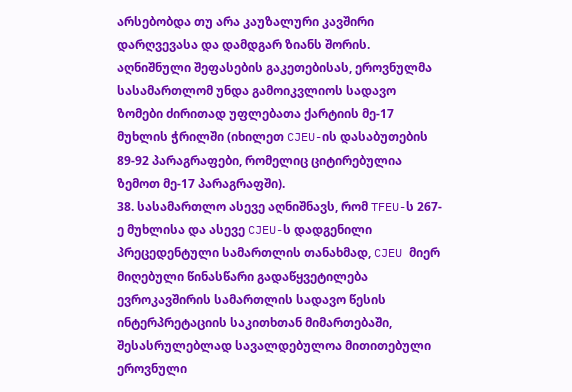არსებობდა თუ არა კაუზალური კავშირი დარღვევასა და დამდგარ ზიანს შორის. აღნიშნული შეფასების გაკეთებისას, ეროვნულმა სასამართლომ უნდა გამოიკვლიოს სადავო ზომები ძირითად უფლებათა ქარტიის მე-17 მუხლის ჭრილში (იხილეთ CJEU-ის დასაბუთების 89-92 პარაგრაფები, რომელიც ციტირებულია ზემოთ მე-17 პარაგრაფში).
38. სასამართლო ასევე აღნიშნავს, რომ TFEU-ს 267-ე მუხლისა და ასევე CJEU-ს დადგენილი პრეცედენტული სამართლის თანახმად, CJEU მიერ მიღებული წინასწარი გადაწყვეტილება ევროკავშირის სამართლის სადავო წესის ინტერპრეტაციის საკითხთან მიმართებაში, შესასრულებლად სავალდებულოა მითითებული ეროვნული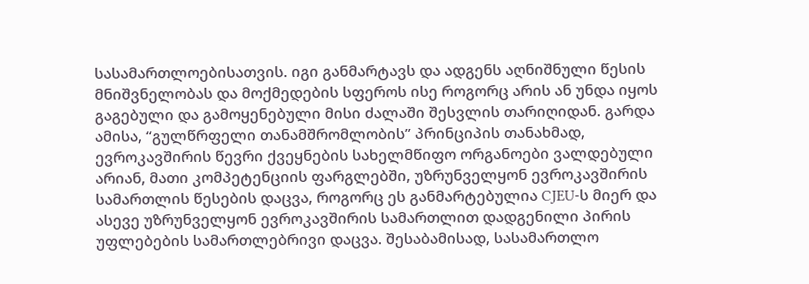სასამართლოებისათვის. იგი განმარტავს და ადგენს აღნიშნული წესის მნიშვნელობას და მოქმედების სფეროს ისე როგორც არის ან უნდა იყოს გაგებული და გამოყენებული მისი ძალაში შესვლის თარიღიდან. გარდა ამისა, “გულწრფელი თანამშრომლობის” პრინციპის თანახმად, ევროკავშირის წევრი ქვეყნების სახელმწიფო ორგანოები ვალდებული არიან, მათი კომპეტენციის ფარგლებში, უზრუნველყონ ევროკავშირის სამართლის წესების დაცვა, როგორც ეს განმარტებულია CJEU-ს მიერ და ასევე უზრუნველყონ ევროკავშირის სამართლით დადგენილი პირის უფლებების სამართლებრივი დაცვა. შესაბამისად, სასამართლო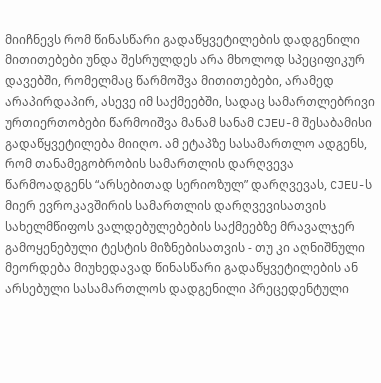მიიჩნევს რომ წინასწარი გადაწყვეტილების დადგენილი მითითებები უნდა შესრულდეს არა მხოლოდ სპეციფიკურ დავებში, რომელმაც წარმოშვა მითითებები, არამედ არაპირდაპირ, ასევე იმ საქმეებში, სადაც სამართლებრივი ურთიერთობები წარმოიშვა მანამ სანამ CJEU-მ შესაბამისი გადაწყვეტილება მიიღო. ამ ეტაპზე სასამართლო ადგენს, რომ თანამეგობრობის სამართლის დარღვევა წარმოადგენს “არსებითად სერიოზულ” დარღვევას, CJEU-ს მიერ ევროკავშირის სამართლის დარღვევისათვის სახელმწიფოს ვალდებულებების საქმეებზე მრავალჯერ გამოყენებული ტესტის მიზნებისათვის - თუ კი აღნიშნული მეორდება მიუხედავად წინასწარი გადაწყვეტილების ან არსებული სასამართლოს დადგენილი პრეცედენტული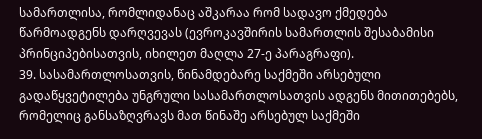სამართლისა, რომლიდანაც აშკარაა რომ სადავო ქმედება წარმოადგენს დარღვევას (ევროკავშირის სამართლის შესაბამისი პრინციპებისათვის, იხილეთ მაღლა 27-ე პარაგრაფი).
39. სასამართლოსათვის, წინამდებარე საქმეში არსებული გადაწყვეტილება უნგრული სასამართლოსათვის ადგენს მითითებებს, რომელიც განსაზღვრავს მათ წინაშე არსებულ საქმეში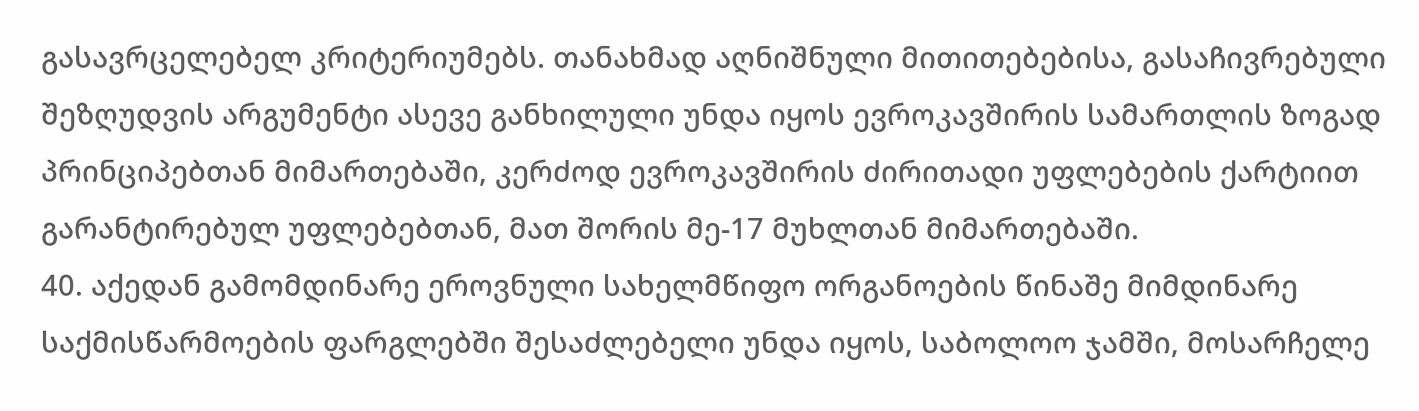გასავრცელებელ კრიტერიუმებს. თანახმად აღნიშნული მითითებებისა, გასაჩივრებული შეზღუდვის არგუმენტი ასევე განხილული უნდა იყოს ევროკავშირის სამართლის ზოგად პრინციპებთან მიმართებაში, კერძოდ ევროკავშირის ძირითადი უფლებების ქარტიით გარანტირებულ უფლებებთან, მათ შორის მე-17 მუხლთან მიმართებაში.
40. აქედან გამომდინარე ეროვნული სახელმწიფო ორგანოების წინაშე მიმდინარე საქმისწარმოების ფარგლებში შესაძლებელი უნდა იყოს, საბოლოო ჯამში, მოსარჩელე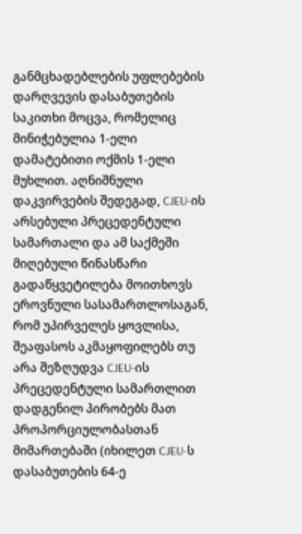განმცხადებლების უფლებების დარღვევის დასაბუთების საკითხი მოცვა, რომელიც მინიჭებულია 1-ელი დამატებითი ოქმის 1-ელი მუხლით. აღნიშნული დაკვირვების შედეგად, CJEU-ის არსებული პრეცედენტული სამართალი და ამ საქმეში მიღებული წინასწარი გადაწყვეტილება მოითხოვს ეროვნული სასამართლოსაგან, რომ უპირველეს ყოვლისა, შეაფასოს აკმაყოფილებს თუ არა შეზღუდვა CJEU-ის პრეცედენტული სამართლით დადგენილ პირობებს მათ პროპორციულობასთან მიმართებაში (იხილეთ CJEU-ს დასაბუთების 64-ე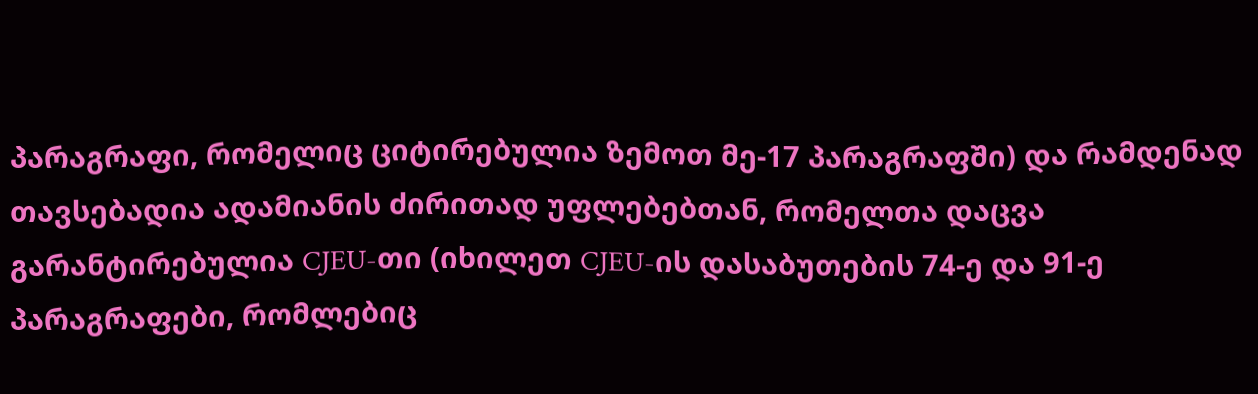პარაგრაფი, რომელიც ციტირებულია ზემოთ მე-17 პარაგრაფში) და რამდენად თავსებადია ადამიანის ძირითად უფლებებთან, რომელთა დაცვა გარანტირებულია CJEU-თი (იხილეთ CJEU-ის დასაბუთების 74-ე და 91-ე პარაგრაფები, რომლებიც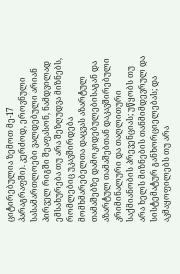ციტირებულია ზემოთ მე-17 პარაგრაფში). კერძოდ, ეროვნული სასამართლოები ვალდებული არიან პირველ რიგში შეაფასონ, ნამდვილად ემსახურება თუ არა შეზღუდვა მიზნებს, რომლებიც უკავშირდება მომხმარებელთა დაცვას აზარტულ თამაშებზე დამოკიდებულებისაგან და აზარტულ თამაშებთან დაკავშირებული კრიმინალური და თაღლითური საქმიანობის პრევენციას; უწყობს თუ არა ხელს მიზნების თანმიმდევრულ და სისტემატურ განხორციელებას; და აკმაყოფილებს თუ არა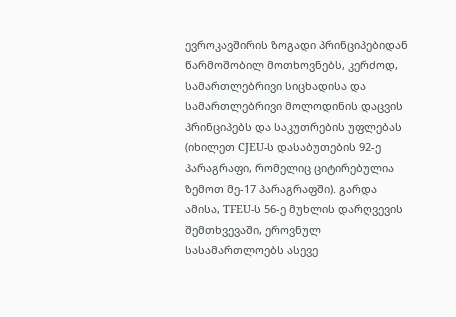ევროკავშირის ზოგადი პრინციპებიდან წარმოშობილ მოთხოვნებს, კერძოდ, სამართლებრივი სიცხადისა და სამართლებრივი მოლოდინის დაცვის პრინციპებს და საკუთრების უფლებას (იხილეთ CJEU-ს დასაბუთების 92-ე პარაგრაფი, რომელიც ციტირებულია ზემოთ მე-17 პარაგრაფში). გარდა ამისა, TFEU-ს 56-ე მუხლის დარღვევის შემთხვევაში, ეროვნულ სასამართლოებს ასევე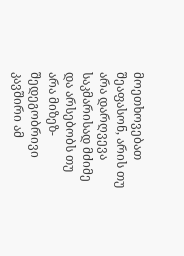მოეთხოვებათ შეაფასონ, არის თუ არა დარღვევა საკმარისად მძიმე და არსებობს თუ არა მიზეზ-შედეგობრივი კავშირი ამ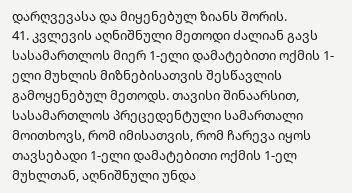დარღვევასა და მიყენებულ ზიანს შორის.
41. კვლევის აღნიშნული მეთოდი ძალიან გავს სასამართლოს მიერ 1-ელი დამატებითი ოქმის 1-ელი მუხლის მიზნებისათვის შესწავლის გამოყენებულ მეთოდს. თავისი შინაარსით, სასამართლოს პრეცედენტული სამართალი მოითხოვს, რომ იმისათვის, რომ ჩარევა იყოს თავსებადი 1-ელი დამატებითი ოქმის 1-ელ მუხლთან, აღნიშნული უნდა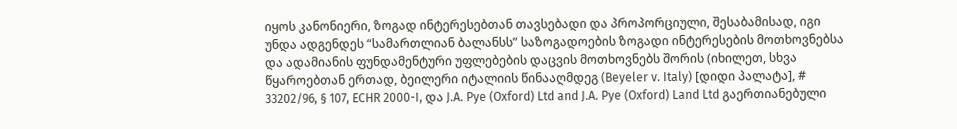იყოს კანონიერი, ზოგად ინტერესებთან თავსებადი და პროპორციული, შესაბამისად, იგი უნდა ადგენდეს “სამართლიან ბალანსს” საზოგადოების ზოგადი ინტერესების მოთხოვნებსა და ადამიანის ფუნდამენტური უფლებების დაცვის მოთხოვნებს შორის (იხილეთ, სხვა წყაროებთან ერთად, ბეილერი იტალიის წინააღმდეგ (Beyeler v. Italy) [დიდი პალატა], # 33202/96, § 107, ECHR 2000-I, და J.A. Pye (Oxford) Ltd and J.A. Pye (Oxford) Land Ltd გაერთიანებული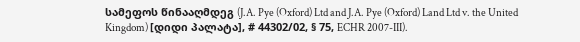სამეფოს წინააღმდეგ (J.A. Pye (Oxford) Ltd and J.A. Pye (Oxford) Land Ltd v. the United Kingdom) [დიდი პალატა], # 44302/02, § 75, ECHR 2007-III).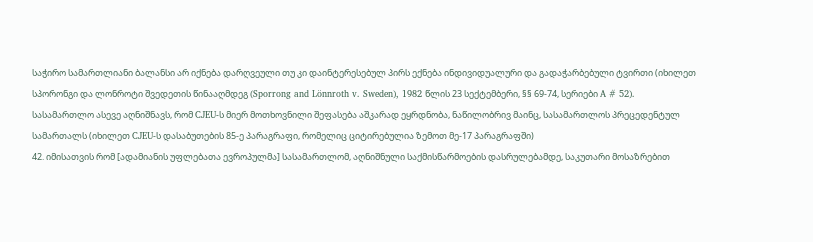საჭირო სამართლიანი ბალანსი არ იქნება დარღვეული თუ კი დაინტერესებულ პირს ექნება ინდივიდუალური და გადაჭარბებული ტვირთი (იხილეთ სპორონგი და ლონროტი შვედეთის წინააღმდეგ (Sporrong and Lönnroth v. Sweden), 1982 წლის 23 სექტემბერი, §§ 69-74, სერიები A # 52).
სასამართლო ასევე აღნიშნავს, რომ CJEU-ს მიერ მოთხოვნილი შეფასება აშკარად ეყრდნობა, ნაწილობრივ მაინც, სასამართლოს პრეცედენტულ სამართალს (იხილეთ CJEU-ს დასაბუთების 85-ე პარაგრაფი, რომელიც ციტირებულია ზემოთ მე-17 პარაგრაფში)
42. იმისათვის რომ [ადამიანის უფლებათა ევროპულმა] სასამართლომ, აღნიშნული საქმისწარმოების დასრულებამდე, საკუთარი მოსაზრებით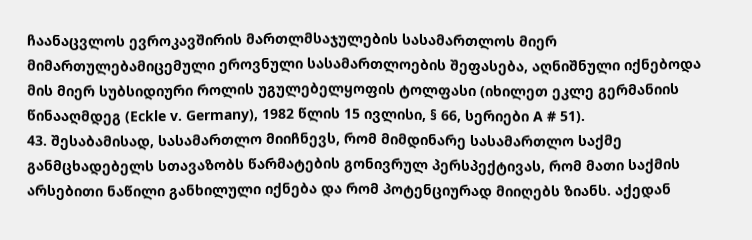ჩაანაცვლოს ევროკავშირის მართლმსაჯულების სასამართლოს მიერ მიმართულებამიცემული ეროვნული სასამართლოების შეფასება, აღნიშნული იქნებოდა მის მიერ სუბსიდიური როლის უგულებელყოფის ტოლფასი (იხილეთ ეკლე გერმანიის წინააღმდეგ (Eckle v. Germany), 1982 წლის 15 ივლისი, § 66, სერიები A # 51).
43. შესაბამისად, სასამართლო მიიჩნევს, რომ მიმდინარე სასამართლო საქმე განმცხადებელს სთავაზობს წარმატების გონივრულ პერსპექტივას, რომ მათი საქმის არსებითი ნაწილი განხილული იქნება და რომ პოტენციურად მიიღებს ზიანს. აქედან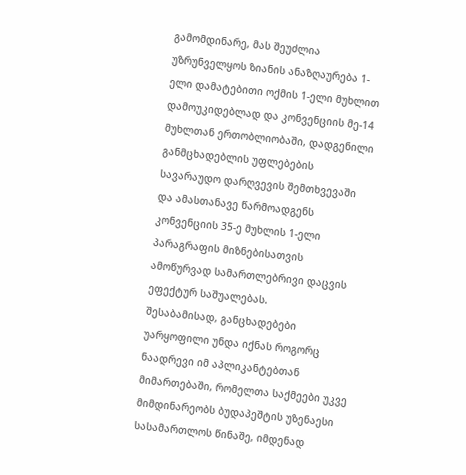გამომდინარე, მას შეუძლია უზრუნველყოს ზიანის ანაზღაურება 1-ელი დამატებითი ოქმის 1-ელი მუხლით დამოუკიდებლად და კონვენციის მე-14 მუხლთან ერთობლიობაში, დადგენილი განმცხადებლის უფლებების სავარაუდო დარღვევის შემთხვევაში და ამასთანავე წარმოადგენს კონვენციის 35-ე მუხლის 1-ელი პარაგრაფის მიზნებისათვის ამოწურვად სამართლებრივი დაცვის ეფექტურ საშუალებას.
შესაბამისად, განცხადებები უარყოფილი უნდა იქნას როგორც ნაადრევი იმ აპლიკანტებთან მიმართებაში, რომელთა საქმეები უკვე მიმდინარეობს ბუდაპეშტის უზენაესი სასამართლოს წინაშე, იმდენად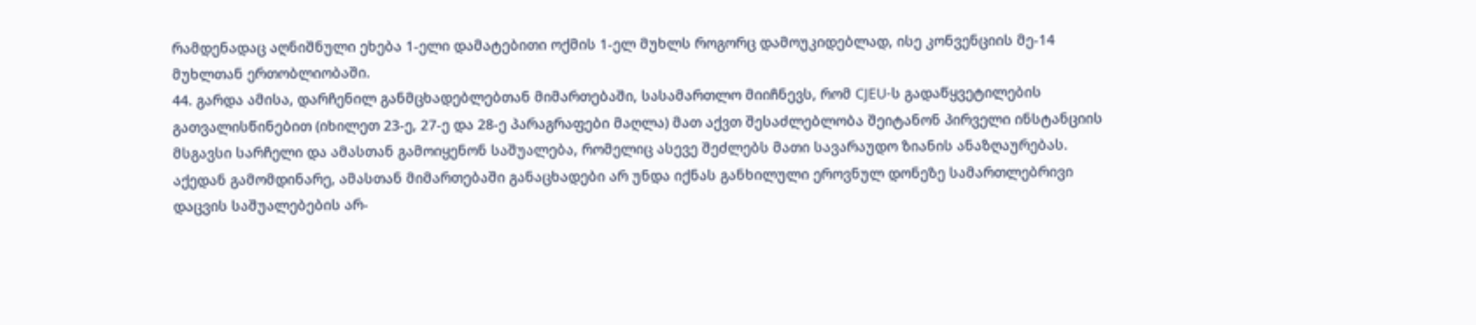რამდენადაც აღნიშნული ეხება 1-ელი დამატებითი ოქმის 1-ელ მუხლს როგორც დამოუკიდებლად, ისე კონვენციის მე-14 მუხლთან ერთობლიობაში.
44. გარდა ამისა, დარჩენილ განმცხადებლებთან მიმართებაში, სასამართლო მიიჩნევს, რომ CJEU-ს გადაწყვეტილების გათვალისწინებით (იხილეთ 23-ე, 27-ე და 28-ე პარაგრაფები მაღლა) მათ აქვთ შესაძლებლობა შეიტანონ პირველი ინსტანციის მსგავსი სარჩელი და ამასთან გამოიყენონ საშუალება, რომელიც ასევე შეძლებს მათი სავარაუდო ზიანის ანაზღაურებას.
აქედან გამომდინარე, ამასთან მიმართებაში განაცხადები არ უნდა იქნას განხილული ეროვნულ დონეზე სამართლებრივი დაცვის საშუალებების არ-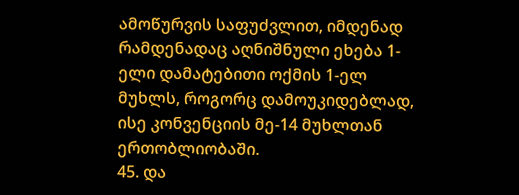ამოწურვის საფუძვლით, იმდენად რამდენადაც აღნიშნული ეხება 1-ელი დამატებითი ოქმის 1-ელ მუხლს, როგორც დამოუკიდებლად, ისე კონვენციის მე-14 მუხლთან ერთობლიობაში.
45. და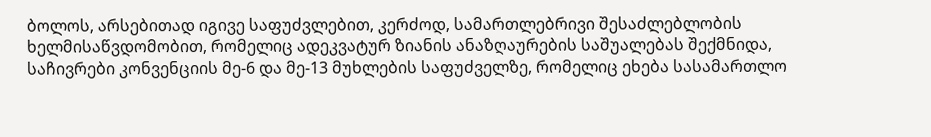ბოლოს, არსებითად იგივე საფუძვლებით, კერძოდ, სამართლებრივი შესაძლებლობის ხელმისაწვდომობით, რომელიც ადეკვატურ ზიანის ანაზღაურების საშუალებას შექმნიდა, საჩივრები კონვენციის მე-6 და მე-13 მუხლების საფუძველზე, რომელიც ეხება სასამართლო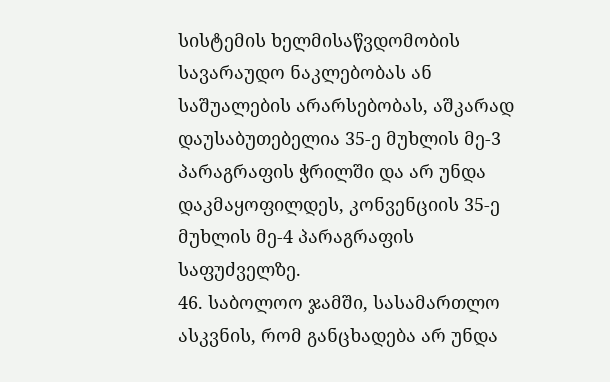სისტემის ხელმისაწვდომობის სავარაუდო ნაკლებობას ან საშუალების არარსებობას, აშკარად დაუსაბუთებელია 35-ე მუხლის მე-3 პარაგრაფის ჭრილში და არ უნდა დაკმაყოფილდეს, კონვენციის 35-ე მუხლის მე-4 პარაგრაფის საფუძველზე.
46. საბოლოო ჯამში, სასამართლო ასკვნის, რომ განცხადება არ უნდა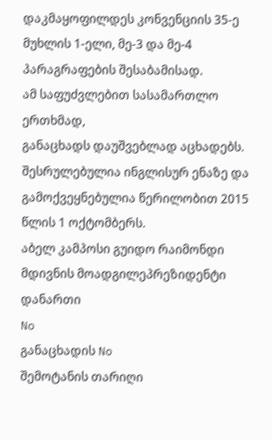დაკმაყოფილდეს კონვენციის 35-ე მუხლის 1-ელი, მე-3 და მე-4 პარაგრაფების შესაბამისად.
ამ საფუძვლებით სასამართლო ერთხმად,
განაცხადს დაუშვებლად აცხადებს.
შესრულებულია ინგლისურ ენაზე და გამოქვეყნებულია წერილობით 2015 წლის 1 ოქტომბერს.
აბელ კამპოსი გუიდო რაიმონდი
მდივნის მოადგილეპრეზიდენტი
დანართი
No
განაცხადის No
შემოტანის თარიღი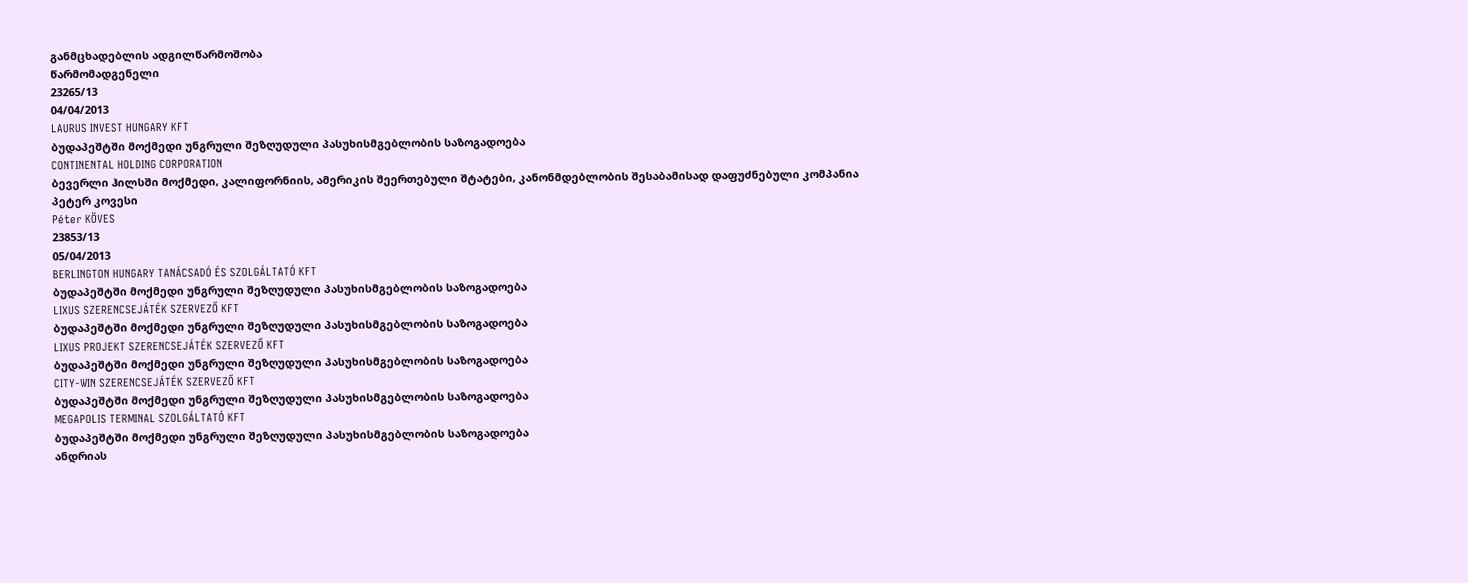განმცხადებლის ადგილწარმოშობა
წარმომადგენელი
23265/13
04/04/2013
LAURUS INVEST HUNGARY KFT
ბუდაპეშტში მოქმედი უნგრული შეზღუდული პასუხისმგებლობის საზოგადოება
CONTINENTAL HOLDING CORPORATION
ბევერლი ჰილსში მოქმედი, კალიფორნიის, ამერიკის შეერთებული შტატები, კანონმდებლობის შესაბამისად დაფუძნებული კომპანია
პეტერ კოვესი
Péter KÖVES
23853/13
05/04/2013
BERLINGTON HUNGARY TANÁCSADÓ ÉS SZOLGÁLTATÓ KFT
ბუდაპეშტში მოქმედი უნგრული შეზღუდული პასუხისმგებლობის საზოგადოება
LIXUS SZERENCSEJÁTÉK SZERVEZŐ KFT
ბუდაპეშტში მოქმედი უნგრული შეზღუდული პასუხისმგებლობის საზოგადოება
LIXUS PROJEKT SZERENCSEJÁTÉK SZERVEZŐ KFT
ბუდაპეშტში მოქმედი უნგრული შეზღუდული პასუხისმგებლობის საზოგადოება
CITY-WIN SZERENCSEJÁTÉK SZERVEZŐ KFT
ბუდაპეშტში მოქმედი უნგრული შეზღუდული პასუხისმგებლობის საზოგადოება
MEGAPOLIS TERMINAL SZOLGÁLTATÓ KFT
ბუდაპეშტში მოქმედი უნგრული შეზღუდული პასუხისმგებლობის საზოგადოება
ანდრიას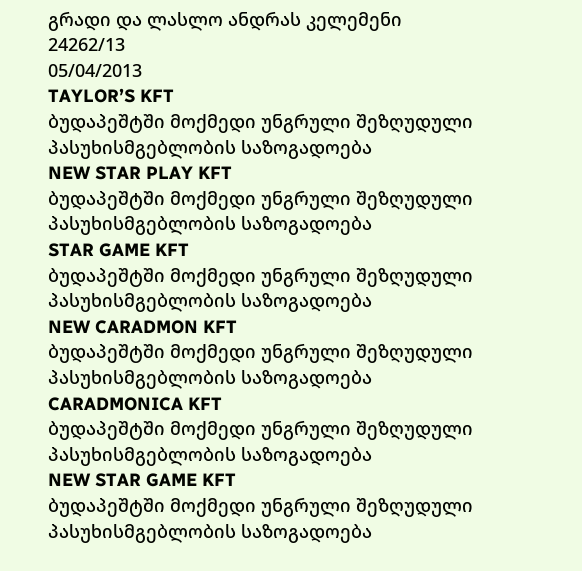გრადი და ლასლო ანდრას კელემენი
24262/13
05/04/2013
TAYLOR’S KFT
ბუდაპეშტში მოქმედი უნგრული შეზღუდული პასუხისმგებლობის საზოგადოება
NEW STAR PLAY KFT
ბუდაპეშტში მოქმედი უნგრული შეზღუდული პასუხისმგებლობის საზოგადოება
STAR GAME KFT
ბუდაპეშტში მოქმედი უნგრული შეზღუდული პასუხისმგებლობის საზოგადოება
NEW CARADMON KFT
ბუდაპეშტში მოქმედი უნგრული შეზღუდული პასუხისმგებლობის საზოგადოება
CARADMONICA KFT
ბუდაპეშტში მოქმედი უნგრული შეზღუდული პასუხისმგებლობის საზოგადოება
NEW STAR GAME KFT
ბუდაპეშტში მოქმედი უნგრული შეზღუდული პასუხისმგებლობის საზოგადოება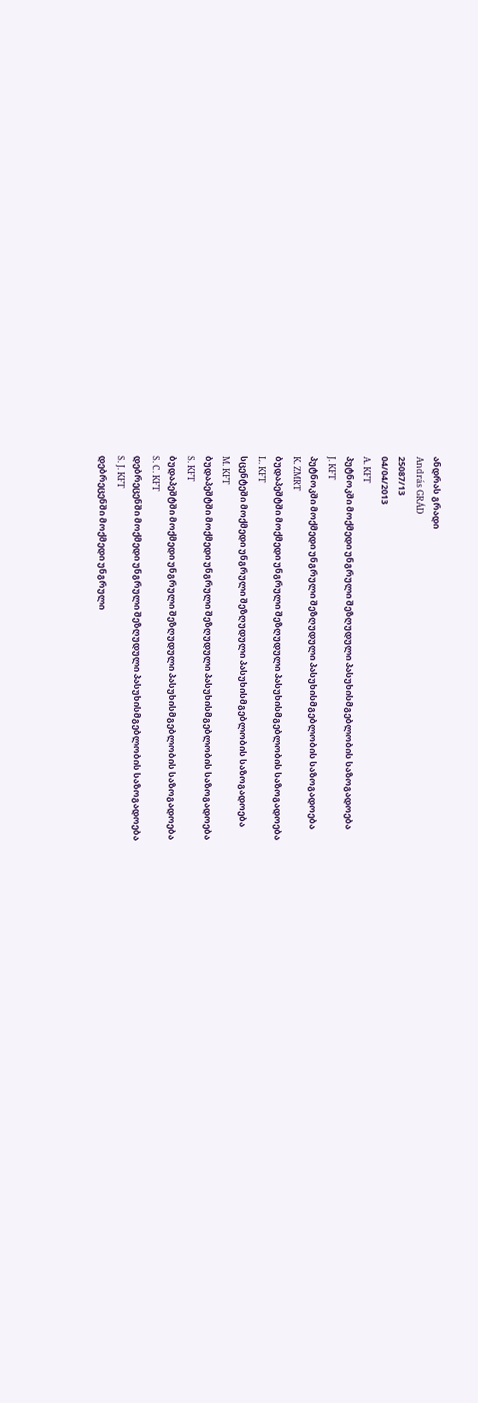ანდრას გრადი
András GRÁD
25087/13
04/04/2013
A. KFT
პუტნოკში მოქმედი უნგრული შეზღუდული პასუხისმგებლობის საზოგადოება
J. KFT
პუტნოკში მოქმედი უნგრული შეზღუდული პასუხისმგებლობის საზოგადოება
K. ZMRT
ბუდაპეშტში მოქმედი უნგრული შეზღუდული პასუხისმგებლობის საზოგადოება
L. KFT
სცენტეში მოქმედი უნგრული შეზღუდული პასუხისმგებლობის საზოგადოება
M. KFT
ბუდაპეშტში მოქმედი უნგრული შეზღუდული პასუხისმგებლობის საზოგადოება
S. KFT
ბუდაპეშტში მოქმედი უნგრული შეზღუდული პასუხისმგებლობის საზოგადოება
S. C. KFT
დებრეცენში მოქმედი უნგრული შეზღუდული პასუხისმგებლობის საზოგადოება
S. J. KFT
დებრეცენში მოქმედი უნგრული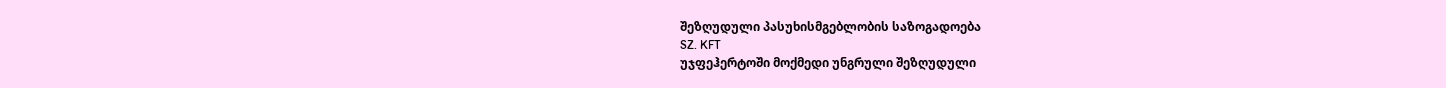შეზღუდული პასუხისმგებლობის საზოგადოება
SZ. KFT
უჯფეჰერტოში მოქმედი უნგრული შეზღუდული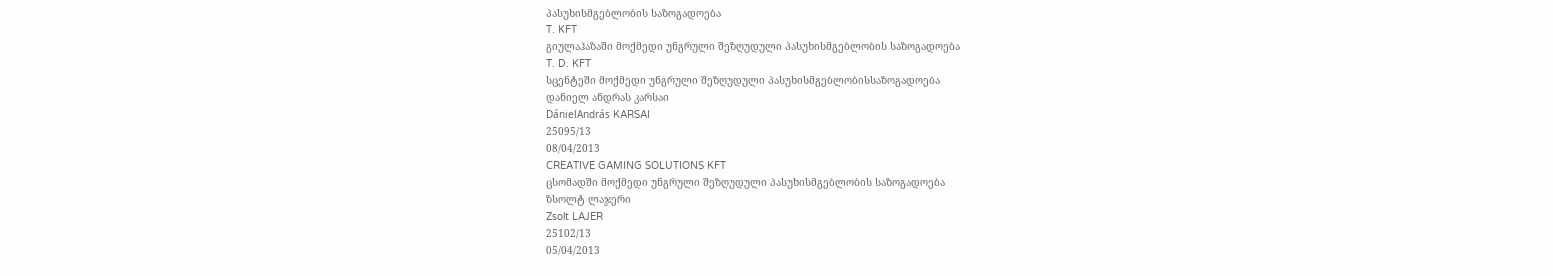პასუხისმგებლობის საზოგადოება
T. KFT
გიულაჰაზაში მოქმედი უნგრული შეზღუდული პასუხისმგებლობის საზოგადოება
T. D. KFT
სცენტეში მოქმედი უნგრული შეზღუდული პასუხისმგებლობისსაზოგადოება
დანიელ ანდრას კარსაი
DánielAndrás KARSAI
25095/13
08/04/2013
CREATIVE GAMING SOLUTIONS KFT
ცსომადში მოქმედი უნგრული შეზღუდული პასუხისმგებლობის საზოგადოება
ზსოლტ ლაჯერი
Zsolt LAJER
25102/13
05/04/2013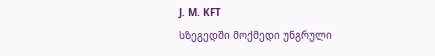J. M. KFT
სზეგედში მოქმედი უნგრული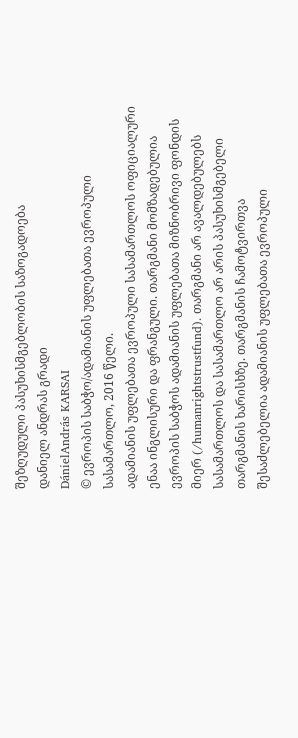შეზღუდული პასუხისმგებლობის საზოგადოება
დანიელ ანდრას გრადი
DánielAndrás KARSAI
© ევროპის საბჭო/ადამიანის უფლებათა ევროპული სასამართლო, 2016 წელი.
ადამიანის უფლებათა ევროპული სასამართლოს ოფიციალური ენაა ინგლისური და ფრანგული. თარგმანი მომზადებულია ევროპის საბჭოს ადამიანის უფლებათა მიზნობრივი ფონდის მიერ (/humanrightstrustfund). თარგმანი არ ავალდებულებს სასამართლოს და სასამართლო არ არის პასუხისმგებელი თარგმანის ხარისხზე. თარგმანის ჩამოტვირთვა შესაძლებელია ადამიანის უფლებათა ევროპული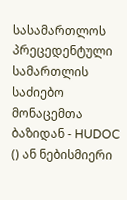სასამართლოს პრეცედენტული სამართლის საძიებო მონაცემთა ბაზიდან - HUDOC () ან ნებისმიერი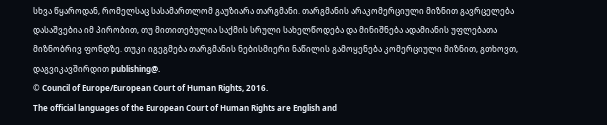სხვა წყაროდან, რომელსაც სასამართლომ გაუზიარა თარგმანი. თარგმანის არაკომერციული მიზნით გავრცელება დასაშვებია იმ პირობით, თუ მითითებულია საქმის სრული სახელწოდება და მინიშნება ადამიანის უფლებათა მიზნობრივ ფონდზე. თუკი იგეგმება თარგმანის ნებისმიერი ნაწილის გამოყენება კომერციული მიზნით, გთხოვთ, დაგვიკავშირდით publishing@.
© Council of Europe/European Court of Human Rights, 2016.
The official languages of the European Court of Human Rights are English and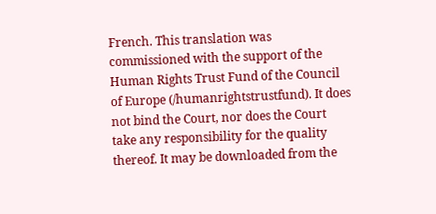French. This translation was commissioned with the support of the Human Rights Trust Fund of the Council of Europe (/humanrightstrustfund). It does not bind the Court, nor does the Court take any responsibility for the quality thereof. It may be downloaded from the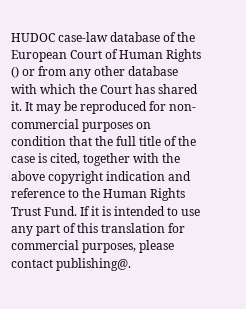HUDOC case-law database of the European Court of Human Rights () or from any other database with which the Court has shared it. It may be reproduced for non-commercial purposes on condition that the full title of the case is cited, together with the above copyright indication and reference to the Human Rights Trust Fund. If it is intended to use any part of this translation for commercial purposes, please contact publishing@.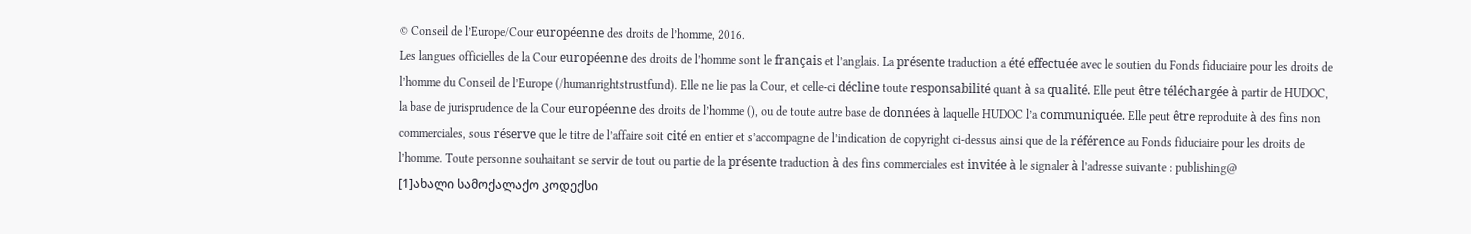© Conseil de l’Europe/Cour européenne des droits de l’homme, 2016.
Les langues officielles de la Cour européenne des droits de l’homme sont le français et l’anglais. La présente traduction a été effectuée avec le soutien du Fonds fiduciaire pour les droits de l’homme du Conseil de l’Europe (/humanrightstrustfund). Elle ne lie pas la Cour, et celle-ci décline toute responsabilité quant à sa qualité. Elle peut être téléchargée à partir de HUDOC, la base de jurisprudence de la Cour européenne des droits de l’homme (), ou de toute autre base de données à laquelle HUDOC l’a communiquée. Elle peut être reproduite à des fins non commerciales, sous réserve que le titre de l’affaire soit cité en entier et s’accompagne de l’indication de copyright ci-dessus ainsi que de la référence au Fonds fiduciaire pour les droits de l’homme. Toute personne souhaitant se servir de tout ou partie de la présente traduction à des fins commerciales est invitée à le signaler à l’adresse suivante : publishing@
[1]ახალი სამოქალაქო კოდექსი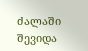ძალაში შევიდა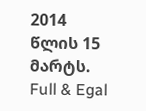2014 წლის 15 მარტს.
Full & Egal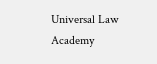Universal Law Academy